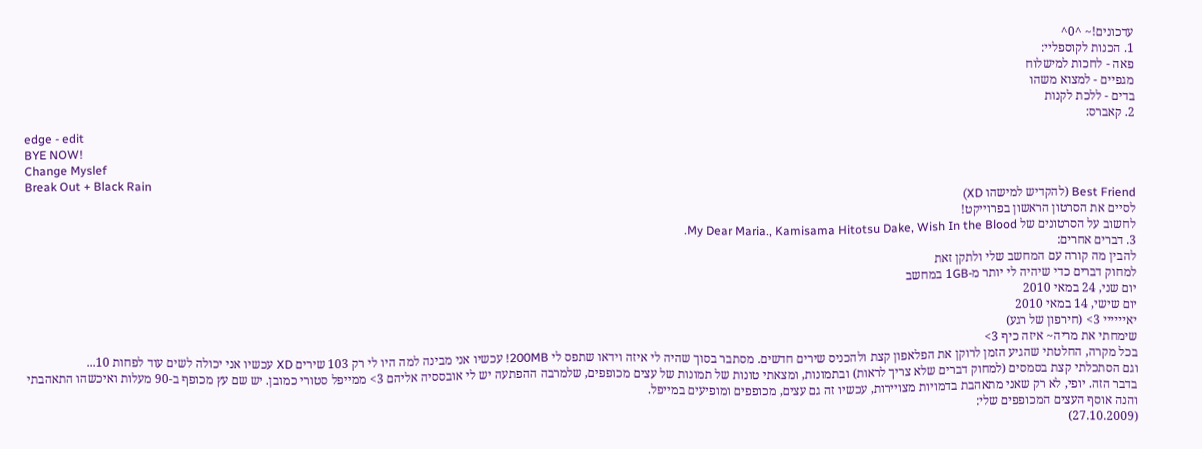עדכונים!~ ^0^
1. הכנות לקוספליי:
פאה - לחכות למישלוח
מגפיים - למצוא משהו
בדים - ללכת לקנות
2. קאברס:
edge - edit
BYE NOW!
Change Myslef
Break Out + Black Rain
Best Friend (להקדיש למישהו XD)
לסיים את הסרטון הראשון בפרוייקט!
לחשוב על הסרטונים של My Dear Maria., Kamisama Hitotsu Dake, Wish In the Blood.
3. דברים אחרים:
להבין מה קורה עם המחשב שלי ולתקן זאת
למחוק דברים כדי שיהיה לי יותר מ-1GB במחשב
יום שני, 24 במאי 2010
יום שישי, 14 במאי 2010
יאיייייי 3> (חירפון של רגע)
שימחתי את מריה~ איזה כיף 3>
בכל מקרה, החלטתי שהגיע הזמן לרוקן את הפלאפון קצת ולהכניס שירים חדשים. מסתבר בסוך שהיה לי איזה וידאו שתפס לי 200MB! עכשיו אני מבינה למה היו לי רק 103 שירים XD עכשיו אני יכולה לשים עוד לפחות 10...
וגם הסתכלתי קצת בסמסים (למחוק דברים שלא צריך לראות) ובתמונות, ומצאתי טונות של תמונות של עצים מכופפים, שלמרבה ההפתעה יש לי אובססיה אליהם 3> ממייפל סטורי כמובן. יש שם עץ מכופף ב-90 מעלות ואיכשהו התאהבתי בדבר הזה. יופי, לא רק שאני מתאהבת בדמויות מצויירות, עכשיו זה גם עצים, מכופפים ומופיעים במייפל.
והנה אוסף העצים המכופפים שלי:
(27.10.2009)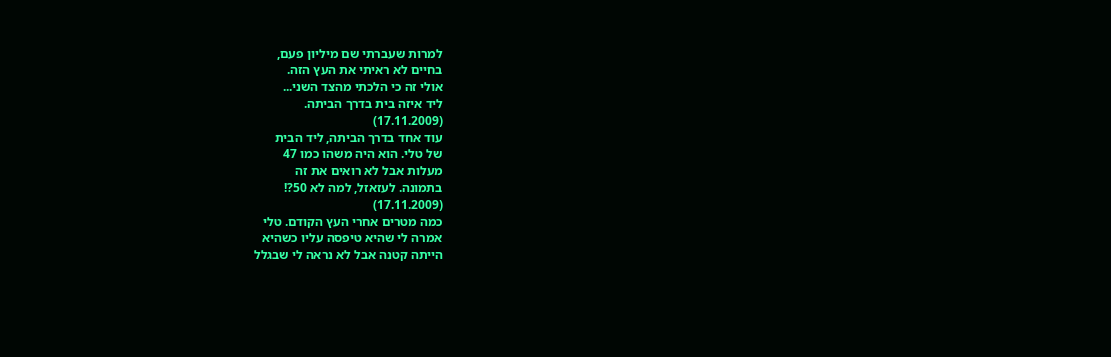למרות שעברתי שם מיליון פעם,
בחיים לא ראיתי את העץ הזה.
אולי זה כי הלכתי מהצד השני...
ליד איזה בית בדרך הביתה.
(17.11.2009)
עוד אחד בדרך הביתה, ליד הבית
של טלי. הוא היה משהו כמו 47
מעלות אבל לא רואים את זה
בתמונה. לעזאזל, למה לא 50?!
(17.11.2009)
כמה מטרים אחרי העץ הקודם. טלי
אמרה לי שהיא טיפסה עליו כשהיא
הייתה קטנה אבל לא נראה לי שבגלל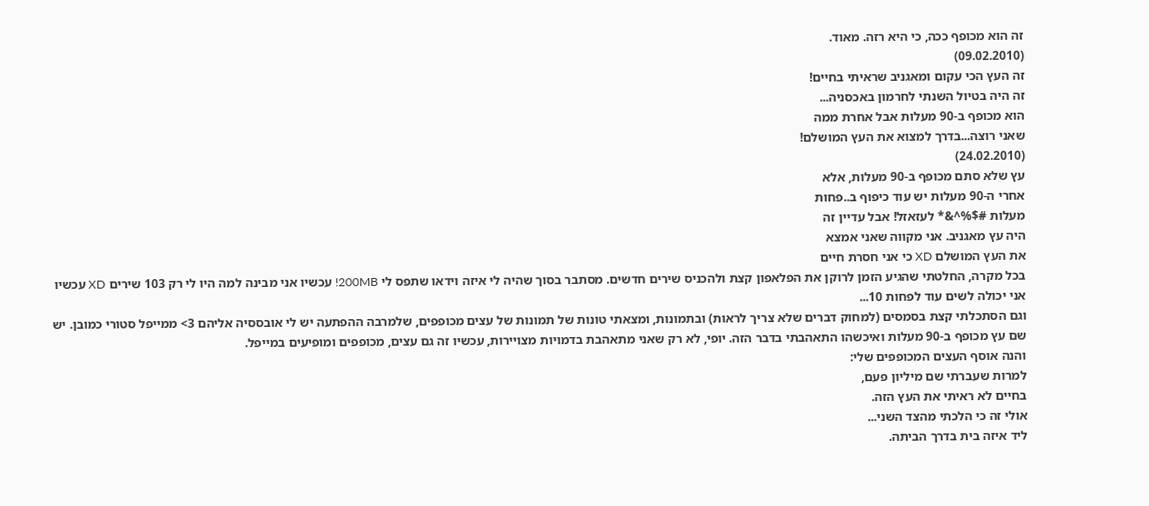זה הוא מכופף ככה, כי היא רזה. מאוד.
(09.02.2010)
זה העץ הכי עקום ומאגניב שראיתי בחיים!
זה היה בטיול השנתי לחרמון באכסניה...
הוא מכופף ב-90 מעלות אבל אחרת ממה
שאני רוצה...בדרך למצוא את העץ המושלם!
(24.02.2010)
עץ שלא סתם מכופף ב-90 מעלות, אלא
אחרי ה-90 מעלות יש עוד כיפוף ב..פחות
מעלות #$%^&* לעזאזל! אבל עדיין זה
היה עץ מאגניב. אני מקווה שאני אמצא
את העץ המושלם XD כי אני חסרת חיים
בכל מקרה, החלטתי שהגיע הזמן לרוקן את הפלאפון קצת ולהכניס שירים חדשים. מסתבר בסוך שהיה לי איזה וידאו שתפס לי 200MB! עכשיו אני מבינה למה היו לי רק 103 שירים XD עכשיו אני יכולה לשים עוד לפחות 10...
וגם הסתכלתי קצת בסמסים (למחוק דברים שלא צריך לראות) ובתמונות, ומצאתי טונות של תמונות של עצים מכופפים, שלמרבה ההפתעה יש לי אובססיה אליהם 3> ממייפל סטורי כמובן. יש שם עץ מכופף ב-90 מעלות ואיכשהו התאהבתי בדבר הזה. יופי, לא רק שאני מתאהבת בדמויות מצויירות, עכשיו זה גם עצים, מכופפים ומופיעים במייפל.
והנה אוסף העצים המכופפים שלי:
למרות שעברתי שם מיליון פעם,
בחיים לא ראיתי את העץ הזה.
אולי זה כי הלכתי מהצד השני...
ליד איזה בית בדרך הביתה.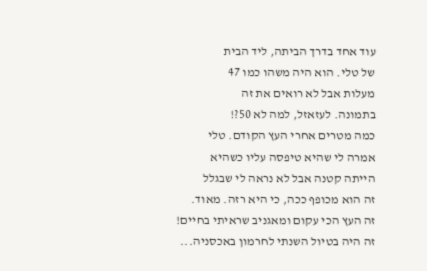עוד אחד בדרך הביתה, ליד הבית
של טלי. הוא היה משהו כמו 47
מעלות אבל לא רואים את זה
בתמונה. לעזאזל, למה לא 50?!
כמה מטרים אחרי העץ הקודם. טלי
אמרה לי שהיא טיפסה עליו כשהיא
הייתה קטנה אבל לא נראה לי שבגלל
זה הוא מכופף ככה, כי היא רזה. מאוד.
זה העץ הכי עקום ומאגניב שראיתי בחיים!
זה היה בטיול השנתי לחרמון באכסניה...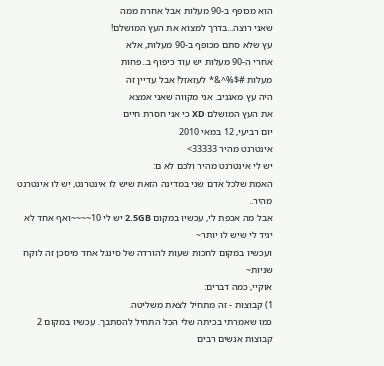הוא מכופף ב-90 מעלות אבל אחרת ממה
שאני רוצה...בדרך למצוא את העץ המושלם!
עץ שלא סתם מכופף ב-90 מעלות, אלא
אחרי ה-90 מעלות יש עוד כיפוף ב..פחות
מעלות #$%^&* לעזאזל! אבל עדיין זה
היה עץ מאגניב. אני מקווה שאני אמצא
את העץ המושלם XD כי אני חסרת חיים
יום רביעי, 12 במאי 2010
אינטרנט מהיר 33333>
יש לי אינטרנט מהיר ולכם לא ם:
האמת שלכל אדם שני במדינה הזאת שיש לו אינטרנט, יש לו אינטרנט מהיר..
אבל מה אכפת לי, עכשיו במקום 2.5GB יש לי 10~~~~ואף אחד לא יגיד לי שיש לו יותר~
ועכשיו במקום לחכות שעות להורדה של סינגל אחד מיסכן זה לוקח שניות~
אוקיי, כמה דברים:
1) קבוצות - זה מתחיל לצאת משליטה.
כמו שאמרתי בכיתה שלי הכל התחיל להסתבך. עכשיו במקום 2 קבוצות אנשים רבים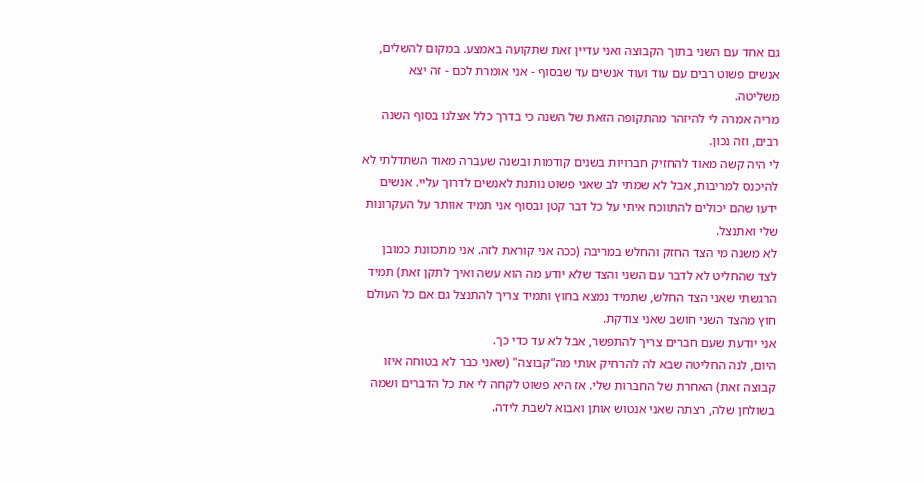גם אחד עם השני בתוך הקבוצה ואני עדיין זאת שתקועה באמצע. במקום להשלים, אנשים פשוט רבים עם עוד ועוד אנשים עד שבסוף - אני אומרת לכם - זה יצא משליטה.
מריה אמרה לי להיזהר מהתקופה הזאת של השנה כי בדרך כלל אצלנו בסוף השנה רבים, וזה נכון.
לי היה קשה מאוד להחזיק חברויות בשנים קודמות ובשנה שעברה מאוד השתדלתי לא להיכנס למריבות, אבל לא שמתי לב שאני פשוט נותנת לאנשים לדרוך עליי. אנשים ידעו שהם יכולים להתווכח איתי על כל דבר קטן ובסוף אני תמיד אוותר על העקרונות שלי ואתנצל.
לא משנה מי הצד החזק והחלש במריבה (ככה אני קוראת לזה. אני מתכוונת כמובן לצד שהחליט לא לדבר עם השני והצד שלא יודע מה הוא עשה ואיך לתקן זאת) תמיד הרגשתי שאני הצד החלש, שתמיד נמצא בחוץ ותמיד צריך להתנצל גם אם כל העולם חוץ מהצד השני חושב שאני צודקת.
אני יודעת שעם חברים צריך להתפשר, אבל לא עד כדי כך.
היום, לנה החליטה שבא לה להרחיק אותי מה"קבוצה" (שאני כבר לא בטוחה איזו קבוצה זאת) האחרת של החברות שלי. אז היא פשוט לקחה לי את כל הדברים ושמה בשולחן שלה, רצתה שאני אנטוש אותן ואבוא לשבת לידה.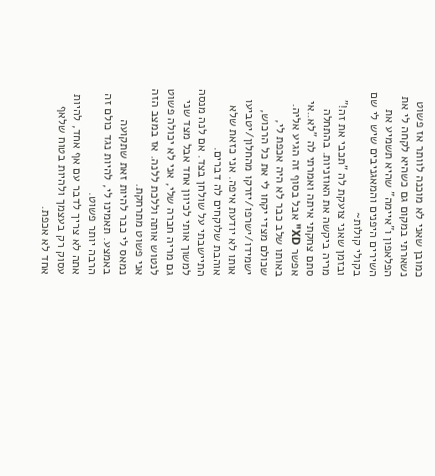כמובן שאני לא מוכנה לוותר אז פשוט נשארתי במקום גם כשהיא לקחה לי את הפלאפון ו"איימה" שהיא תשמיע את השירים היפנים והמאגניבים שיש לי שם בקולי קולות~
ובזמן שאני צועקת לה "תכבי את זה!" מריה ביקשה את האוזניות. בהתחלה סתם צחקתי איתה ואמרתי לה "לא..אי אפשר XD" אבל בסוף זה הגיע אליה.
באותו שלב כבר לא היה אכפת לי, שכולם מצדי יקחו לי את כל הרכוש, ישמידו/ישרפו/יזרקו מהחלון/יטביעו אותו לא יודעת איפה. אני כזאת שלא אוהבת שלוקחים לה דברים.
התיישבתי על שולחן בצד. אם לנה מנסה למשוך אותי לכיוון אחד אבל מצד שני גם מריה חברה שלי, אני לא יכולה פשוט לנטוש אותה וללכת ללנה. אז במצב הזה אני פשוט מתרחקת.
נמאס לי כבר להיות זאת שתקועה באמצע. תאמינו לי, להיות נגד כולם זה הרבה יותר פשוט.
אתה לא צריך לדבר עם אף אחד, להיות עסוק רק בעצמך ולהיות בטוח שלאף אחד לא אכפת.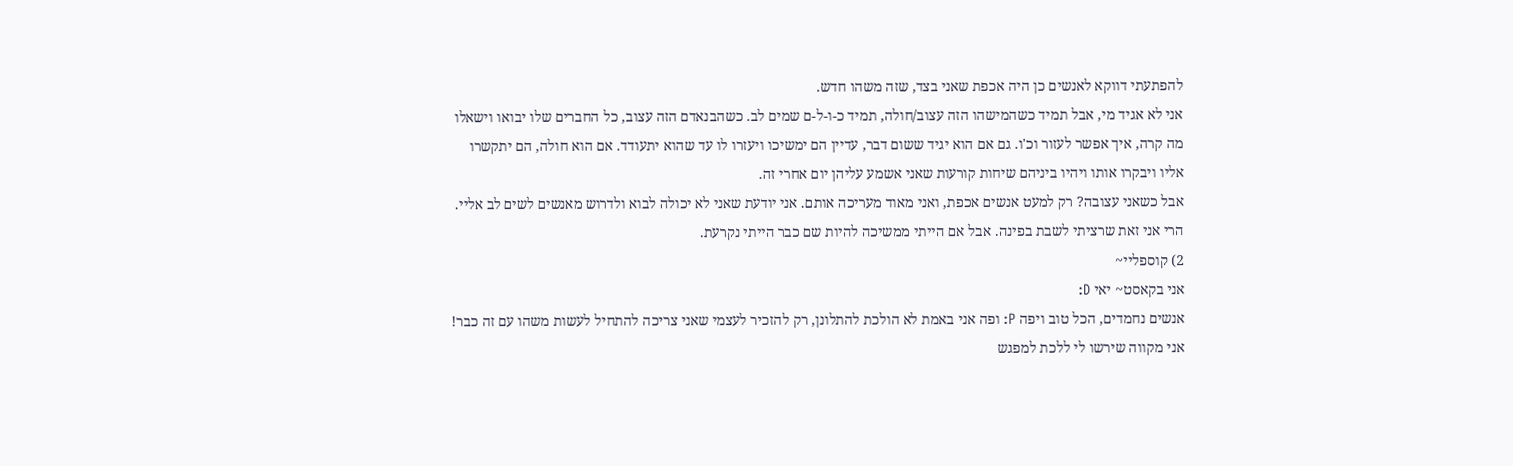להפתעתי דווקא לאנשים כן היה אכפת שאני בצד, שזה משהו חדש.
אני לא אגיד מי, אבל תמיד כשהמישהו הזה עצוב/חולה, תמיד כ-ו-ל-ם שמים לב. כשהבנאדם הזה עצוב, כל החברים שלו יבואו וישאלו מה קרה, איך אפשר לעזור וכ'ו. גם אם הוא יגיד ששום דבר, עדיין הם ימשיכו ויעזרו לו עד שהוא יתעודד. אם הוא חולה, הם יתקשרו אליו ויבקרו אותו ויהיו ביניהם שיחות קורעות שאני אשמע עליהן יום אחרי זה.
אבל כשאני עצובה? רק למעט אנשים אכפת, ואני מאוד מעריכה אותם. אני יודעת שאני לא יכולה לבוא ולדרוש מאנשים לשים לב אליי. הרי אני זאת שרציתי לשבת בפינה. אבל אם הייתי ממשיכה להיות שם כבר הייתי נקרעת.
2) קוספליי~
אני בקאסט~ יאי D:
אנשים נחמדים, הכל טוב ויפה P: ופה אני באמת לא הולכת להתלונן, רק להזכיר לעצמי שאני צריכה להתחיל לעשות משהו עם זה כבר! אני מקווה שירשו לי ללכת למפגש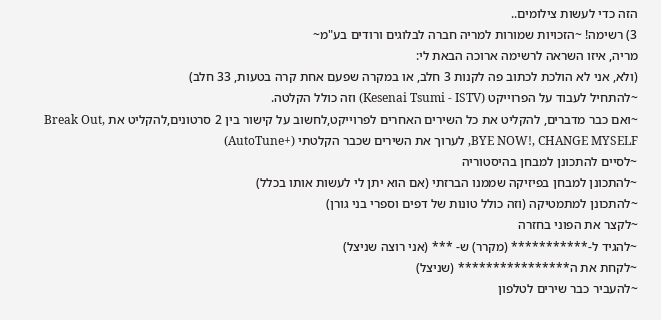הזה כדי לעשות צילומים..
3) רשימה! ~הזכויות שמורות למריה חברה לבלוגים ורודים בע"מ~
מריה, איזו השראה לרשימה ארוכה הבאת לי:
(ולא, אני לא הולכת לכתוב פה לקנות 3 חלב, או במקרה שפעם אחת קרה בטעות, 33 חלב)
~להתחיל לעבוד על הפרוייקט (Kesenai Tsumi - ISTV) וזה כולל הקלטה.
~ואם כבר מדברים, להקליט את כל השירים האחרים לפרוייקט,לחשוב על קישור בין 2 סרטונים,להקליט את Break Out, BYE NOW!, CHANGE MYSELF, לערוך את השירים שכבר הקלטתי (+AutoTune)
~לסיים להתכונן למבחן בהיסטוריה
~להתכונן למבחן בפיזיקה שממנו הברזתי (אם הוא יתן לי לעשות אותו בכלל)
~להתכונן למתמטיקה (וזה כולל טונות של דפים וספרי בני גורן)
~לקצר את הפוני בחזרה
~להגיד ל-*********** (מקרר) ש- *** (אני רוצה שניצל)
~לקחת את ה**************** (שניצל)
~להעביר כבר שירים לטלפון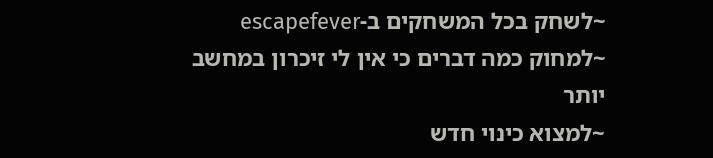~לשחק בכל המשחקים ב-escapefever
~למחוק כמה דברים כי אין לי זיכרון במחשב יותר
~למצוא כינוי חדש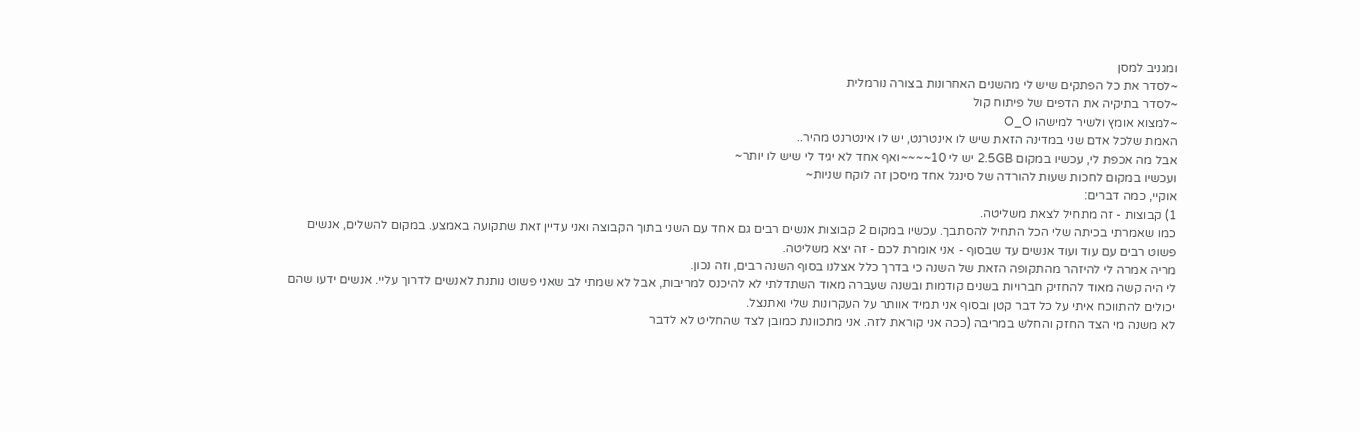ומגניב למסן
~לסדר את כל הפתקים שיש לי מהשנים האחרונות בצורה נורמלית
~לסדר בתיקיה את הדפים של פיתוח קול
~למצוא אומץ ולשיר למישהו O_O
האמת שלכל אדם שני במדינה הזאת שיש לו אינטרנט, יש לו אינטרנט מהיר..
אבל מה אכפת לי, עכשיו במקום 2.5GB יש לי 10~~~~ואף אחד לא יגיד לי שיש לו יותר~
ועכשיו במקום לחכות שעות להורדה של סינגל אחד מיסכן זה לוקח שניות~
אוקיי, כמה דברים:
1) קבוצות - זה מתחיל לצאת משליטה.
כמו שאמרתי בכיתה שלי הכל התחיל להסתבך. עכשיו במקום 2 קבוצות אנשים רבים גם אחד עם השני בתוך הקבוצה ואני עדיין זאת שתקועה באמצע. במקום להשלים, אנשים פשוט רבים עם עוד ועוד אנשים עד שבסוף - אני אומרת לכם - זה יצא משליטה.
מריה אמרה לי להיזהר מהתקופה הזאת של השנה כי בדרך כלל אצלנו בסוף השנה רבים, וזה נכון.
לי היה קשה מאוד להחזיק חברויות בשנים קודמות ובשנה שעברה מאוד השתדלתי לא להיכנס למריבות, אבל לא שמתי לב שאני פשוט נותנת לאנשים לדרוך עליי. אנשים ידעו שהם יכולים להתווכח איתי על כל דבר קטן ובסוף אני תמיד אוותר על העקרונות שלי ואתנצל.
לא משנה מי הצד החזק והחלש במריבה (ככה אני קוראת לזה. אני מתכוונת כמובן לצד שהחליט לא לדבר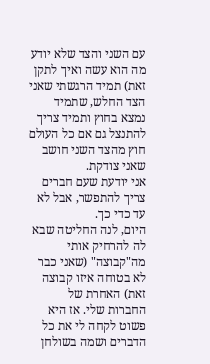עם השני והצד שלא יודע מה הוא עשה ואיך לתקן זאת) תמיד הרגשתי שאני הצד החלש, שתמיד נמצא בחוץ ותמיד צריך להתנצל גם אם כל העולם חוץ מהצד השני חושב שאני צודקת.
אני יודעת שעם חברים צריך להתפשר, אבל לא עד כדי כך.
היום, לנה החליטה שבא לה להרחיק אותי מה"קבוצה" (שאני כבר לא בטוחה איזו קבוצה זאת) האחרת של החברות שלי. אז היא פשוט לקחה לי את כל הדברים ושמה בשולחן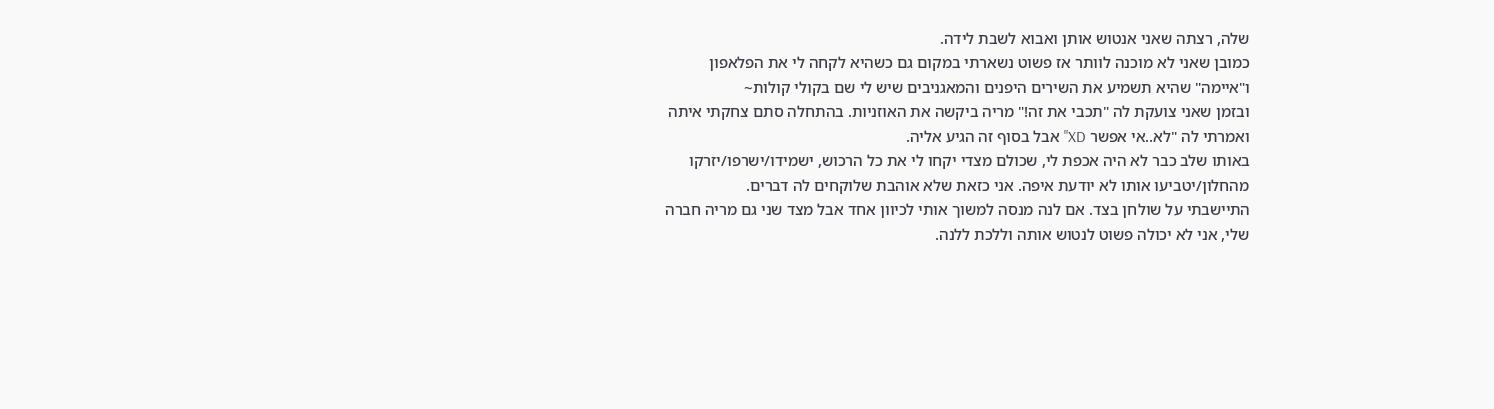שלה, רצתה שאני אנטוש אותן ואבוא לשבת לידה.
כמובן שאני לא מוכנה לוותר אז פשוט נשארתי במקום גם כשהיא לקחה לי את הפלאפון ו"איימה" שהיא תשמיע את השירים היפנים והמאגניבים שיש לי שם בקולי קולות~
ובזמן שאני צועקת לה "תכבי את זה!" מריה ביקשה את האוזניות. בהתחלה סתם צחקתי איתה ואמרתי לה "לא..אי אפשר XD" אבל בסוף זה הגיע אליה.
באותו שלב כבר לא היה אכפת לי, שכולם מצדי יקחו לי את כל הרכוש, ישמידו/ישרפו/יזרקו מהחלון/יטביעו אותו לא יודעת איפה. אני כזאת שלא אוהבת שלוקחים לה דברים.
התיישבתי על שולחן בצד. אם לנה מנסה למשוך אותי לכיוון אחד אבל מצד שני גם מריה חברה שלי, אני לא יכולה פשוט לנטוש אותה וללכת ללנה.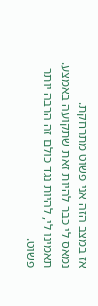אז במצב הזה אני פשוט מתרחקת.
נמאס לי כבר להיות זאת שתקועה באמצע. תאמינו לי, להיות נגד כולם זה הרבה יותר פשוט.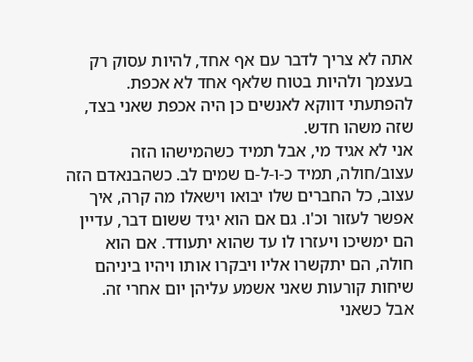אתה לא צריך לדבר עם אף אחד, להיות עסוק רק בעצמך ולהיות בטוח שלאף אחד לא אכפת.
להפתעתי דווקא לאנשים כן היה אכפת שאני בצד, שזה משהו חדש.
אני לא אגיד מי, אבל תמיד כשהמישהו הזה עצוב/חולה, תמיד כ-ו-ל-ם שמים לב. כשהבנאדם הזה עצוב, כל החברים שלו יבואו וישאלו מה קרה, איך אפשר לעזור וכ'ו. גם אם הוא יגיד ששום דבר, עדיין הם ימשיכו ויעזרו לו עד שהוא יתעודד. אם הוא חולה, הם יתקשרו אליו ויבקרו אותו ויהיו ביניהם שיחות קורעות שאני אשמע עליהן יום אחרי זה.
אבל כשאני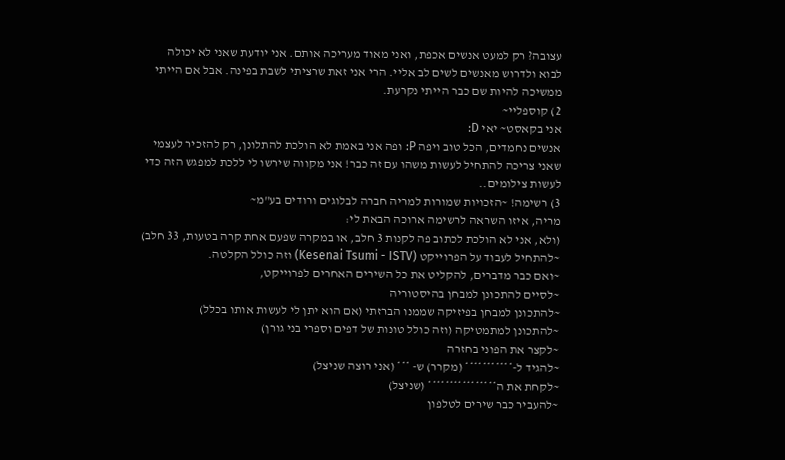עצובה? רק למעט אנשים אכפת, ואני מאוד מעריכה אותם. אני יודעת שאני לא יכולה לבוא ולדרוש מאנשים לשים לב אליי. הרי אני זאת שרציתי לשבת בפינה. אבל אם הייתי ממשיכה להיות שם כבר הייתי נקרעת.
2) קוספליי~
אני בקאסט~ יאי D:
אנשים נחמדים, הכל טוב ויפה P: ופה אני באמת לא הולכת להתלונן, רק להזכיר לעצמי שאני צריכה להתחיל לעשות משהו עם זה כבר! אני מקווה שירשו לי ללכת למפגש הזה כדי לעשות צילומים..
3) רשימה! ~הזכויות שמורות למריה חברה לבלוגים ורודים בע"מ~
מריה, איזו השראה לרשימה ארוכה הבאת לי:
(ולא, אני לא הולכת לכתוב פה לקנות 3 חלב, או במקרה שפעם אחת קרה בטעות, 33 חלב)
~להתחיל לעבוד על הפרוייקט (Kesenai Tsumi - ISTV) וזה כולל הקלטה.
~ואם כבר מדברים, להקליט את כל השירים האחרים לפרוייקט,
~לסיים להתכונן למבחן בהיסטוריה
~להתכונן למבחן בפיזיקה שממנו הברזתי (אם הוא יתן לי לעשות אותו בכלל)
~להתכונן למתמטיקה (וזה כולל טונות של דפים וספרי בני גורן)
~לקצר את הפוני בחזרה
~להגיד ל-*********** (מקרר) ש- *** (אני רוצה שניצל)
~לקחת את ה**************** (שניצל)
~להעביר כבר שירים לטלפון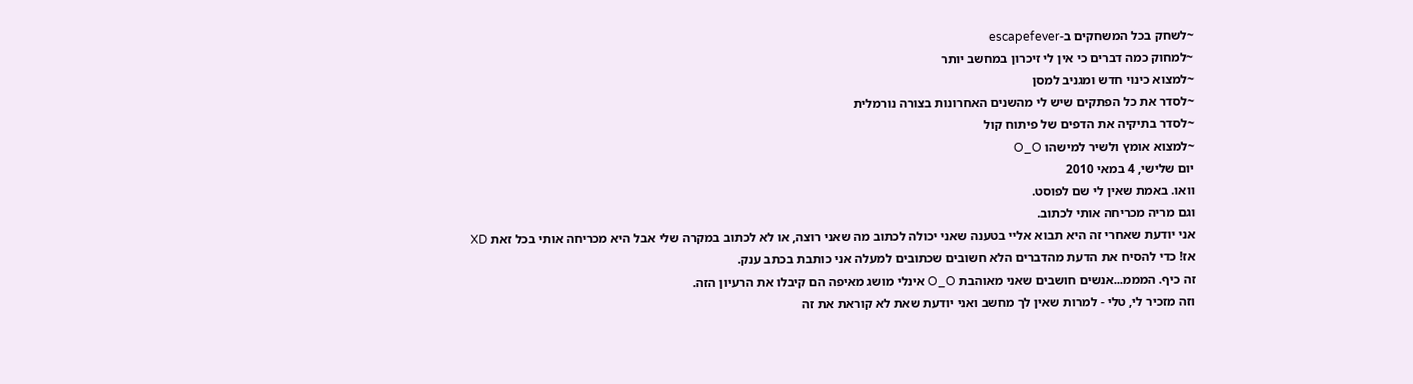~לשחק בכל המשחקים ב-escapefever
~למחוק כמה דברים כי אין לי זיכרון במחשב יותר
~למצוא כינוי חדש ומגניב למסן
~לסדר את כל הפתקים שיש לי מהשנים האחרונות בצורה נורמלית
~לסדר בתיקיה את הדפים של פיתוח קול
~למצוא אומץ ולשיר למישהו O_O
יום שלישי, 4 במאי 2010
וואו. באמת שאין לי שם לפוסט.
וגם מריה מכריחה אותי לכתוב.
אני יודעת שאחרי זה היא תבוא אליי בטענה שאני יכולה לכתוב מה שאני רוצה, או לא לכתוב במקרה שלי אבל היא מכריחה אותי בכל זאת XD
אז! כדי להסיח את הדעת מהדברים הלא חשובים שכתובים למעלה אני כותבת בכתב ענק.
זה כיף. המממ...אנשים חושבים שאני מאוהבת O_O אינלי מושג מאיפה הם קיבלו את הרעיון הזה.
וזה מזכיר לי, טלי - למרות שאין לך מחשב ואני יודעת שאת לא קוראת את זה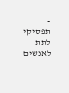- תפסיקי לתת לאנשים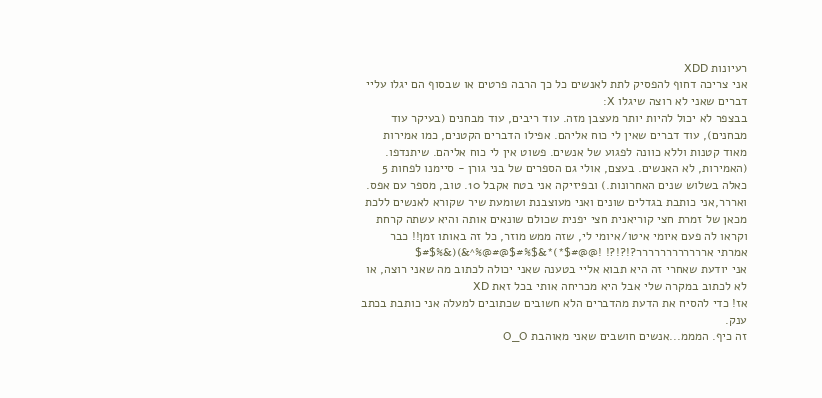רעיונות XDD
אני צריכה דחוף להפסיק לתת לאנשים כל כך הרבה פרטים או שבסוף הם יגלו עליי דברים שאני לא רוצה שיגלו X:
בבצפר לא יכול להיות יותר מעצבן מזה. עוד ריבים, עוד מבחנים (בעיקר עוד מבחנים), עוד דברים שאין לי כוח אליהם. אפילו הדברים הקטנים, כמו אמירות מאוד קטנות וללא כוונה לפגוע של אנשים. פשוט אין לי כוח אליהם. שיתנדפו. (האמירות, לא האנשים. בעצם, אולי גם הספרים של בני גורן - סיימנו לפחות 5 כאלה בשלוש שנים האחרונות.) ובפיזיקה אני בטח אקבל 10. טוב, מספר עם אפס.
ואררר,אני כותבת בגדלים שונים ואני מעוצבנת ושומעת שיר שקורא לאנשים ללכת מכאן של זמרת חצי קוריאנית חצי יפנית שכולם שונאים אותה והיא עשתה קרחת וקראו לה פעם איומי איטו/איומי לי, שזה ממש מוזר, כל זה באותו זמן!! כבר אמרתי ארררררררררררר?!?!?! !@@#$*)*&$%#$@#@%^&)(&%$#$
אני יודעת שאחרי זה היא תבוא אליי בטענה שאני יכולה לכתוב מה שאני רוצה, או לא לכתוב במקרה שלי אבל היא מכריחה אותי בכל זאת XD
אז! כדי להסיח את הדעת מהדברים הלא חשובים שכתובים למעלה אני כותבת בכתב ענק.
זה כיף. המממ...אנשים חושבים שאני מאוהבת O_O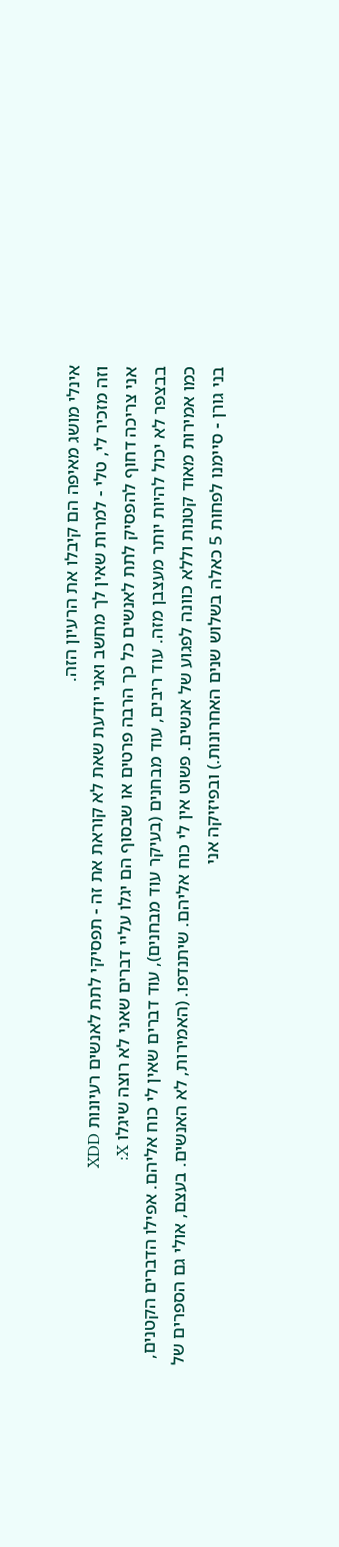אינלי מושג מאיפה הם קיבלו את הרעיון הזה.
וזה מזכיר לי, טלי - למרות שאין לך מחשב ואני יודעת שאת לא קוראת את זה - תפסיקי לתת לאנשים רעיונות XDD
אני צריכה דחוף להפסיק לתת לאנשים כל כך הרבה פרטים או שבסוף הם יגלו עליי דברים שאני לא רוצה שיגלו X:
בבצפר לא יכול להיות יותר מעצבן מזה. עוד ריבים, עוד מבחנים (בעיקר עוד מבחנים), עוד דברים שאין לי כוח אליהם. אפילו הדברים הקטנים, כמו אמירות מאוד קטנות וללא כוונה לפגוע של אנשים. פשוט אין לי כוח אליהם. שיתנדפו. (האמירות, לא האנשים. בעצם, אולי גם הספרים של בני גורן - סיימנו לפחות 5 כאלה בשלוש שנים האחרונות.) ובפיזיקה אני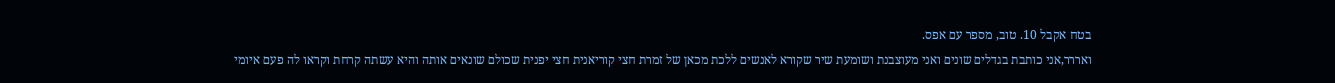בטח אקבל 10. טוב, מספר עם אפס.
ואררר,אני כותבת בגדלים שונים ואני מעוצבנת ושומעת שיר שקורא לאנשים ללכת מכאן של זמרת חצי קוריאנית חצי יפנית שכולם שונאים אותה והיא עשתה קרחת וקראו לה פעם איומי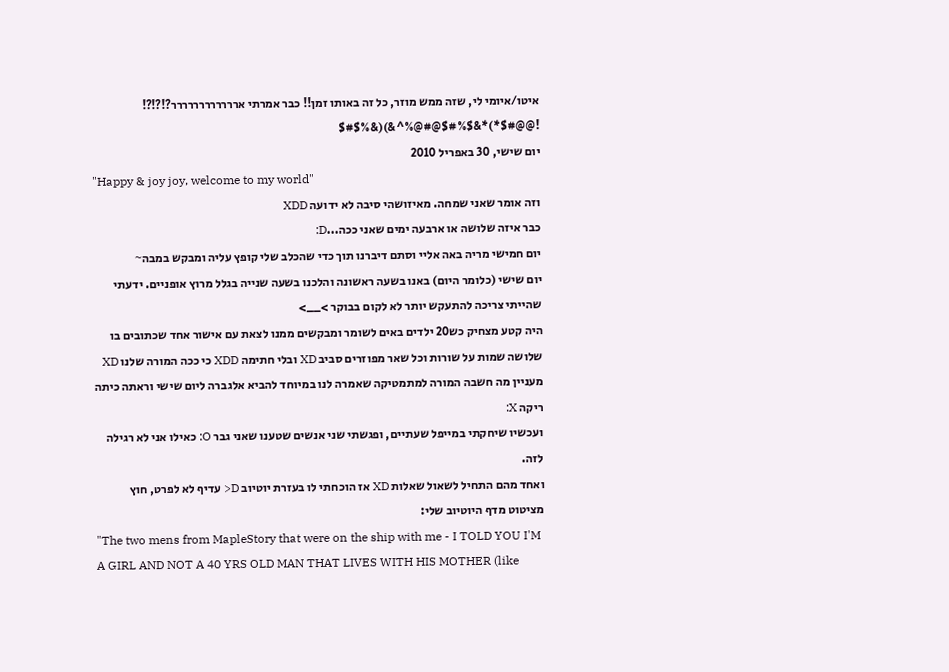איטו/איומי לי, שזה ממש מוזר, כל זה באותו זמן!! כבר אמרתי ארררררררררררר?!?!?! !@@#$*)*&$%#$@#@%^&)(&%$#$
יום שישי, 30 באפריל 2010
"Happy & joy joy, welcome to my world"
וזה אומר שאני שמחה. מאיזושהי סיבה לא ידועה XDD
כבר איזה שלושה או ארבעה ימים שאני ככה...D:
יום חמישי מריה באה אליי וסתם דיברנו תוך כדי שהכלב שלי קופץ עליה ומבקש במבה~
יום שישי (כלומר היום) באנו בשעה ראשונה והלכנו בשעה שנייה בגלל מרוץ אופניים. ידעתי שהייתי צריכה להתעקש יותר לא לקום בבוקר >__>
היה קטע מצחיק כש20 ילדים באים לשומר ומבקשים ממנו לצאת עם אישור אחד שכתובים בו שלושה שמות על שורות וכל שאר מפוזרים סביב XD ובלי חתימה XDD כי ככה המורה שלנו XD
מעניין מה חשבה המורה למתמטיקה שאמרה לנו במיוחד להביא אלגברה ליום שישי וראתה כיתה ריקה X:
ועכשיו שיחקתי במייפל שעתיים, ופגשתי שני אנשים שטענו שאני גבר O: כאילו אני לא רגילה לזה.
ואחד מהם התחיל לשאול שאלות XD אז הוכחתי לו בעזרת יוטיוב D< עדיף לא לפרט, חוץ מציטוט מדף היוטיוב שלי:
"The two mens from MapleStory that were on the ship with me - I TOLD YOU I'M A GIRL AND NOT A 40 YRS OLD MAN THAT LIVES WITH HIS MOTHER (like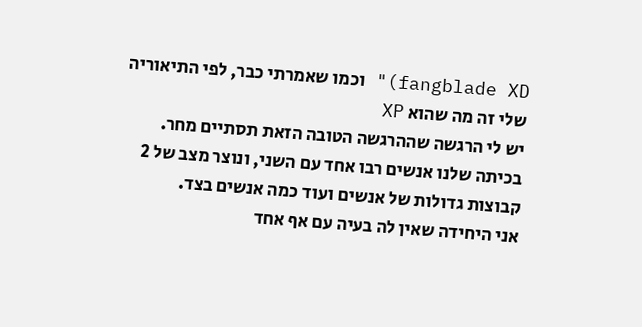fangblade XD)" וכמו שאמרתי כבר, לפי התיאוריה שלי זה מה שהוא XP
יש לי הרגשה שההרגשה הטובה הזאת תסתיים מחר.
בכיתה שלנו אנשים רבו אחד עם השני, ונוצר מצב של 2 קבוצות גדולות של אנשים ועוד כמה אנשים בצד.
אני היחידה שאין לה בעיה עם אף אחד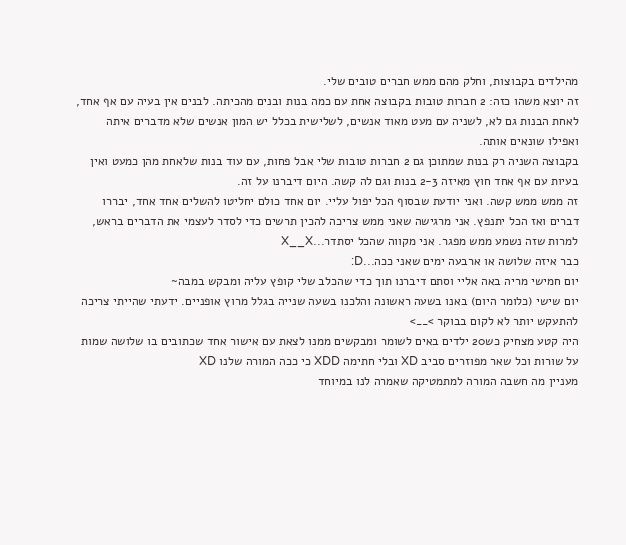מהילדים בקבוצות, וחלק מהם ממש חברים טובים שלי.
זה יוצא משהו כזה: 2 חברות טובות בקבוצה אחת עם כמה בנות ובנים מהכיתה. לבנים אין בעיה עם אף אחד, לאחת הבנות גם לא, לשניה עם מעט מאוד אנשים, לשלישית בכלל יש המון אנשים שלא מדברים איתה ואפילו שונאים אותה.
בקבוצה השניה רק בנות שמתוכן גם 2 חברות טובות שלי אבל פחות, עם עוד בנות שלאחת מהן כמעט ואין בעיות עם אף אחד חוץ מאיזה 2-3 בנות וגם לה קשה. היום דיברנו על זה.
זה ממש ממש קשה. ואני יודעת שבסוף הכל יפול עליי. יום אחד כולם יחליטו להשלים אחד אחד, יבררו דברים ואז הכל יתנפץ. אני מרגישה שאני ממש צריכה להכין תרשים כדי לסדר לעצמי את הדברים בראש, למרות שזה נשמע ממש מפגר. אני מקווה שהכל יסתדר...X__X
כבר איזה שלושה או ארבעה ימים שאני ככה...D:
יום חמישי מריה באה אליי וסתם דיברנו תוך כדי שהכלב שלי קופץ עליה ומבקש במבה~
יום שישי (כלומר היום) באנו בשעה ראשונה והלכנו בשעה שנייה בגלל מרוץ אופניים. ידעתי שהייתי צריכה להתעקש יותר לא לקום בבוקר >__>
היה קטע מצחיק כש20 ילדים באים לשומר ומבקשים ממנו לצאת עם אישור אחד שכתובים בו שלושה שמות על שורות וכל שאר מפוזרים סביב XD ובלי חתימה XDD כי ככה המורה שלנו XD
מעניין מה חשבה המורה למתמטיקה שאמרה לנו במיוחד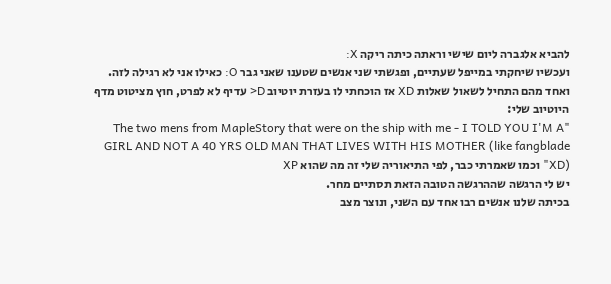להביא אלגברה ליום שישי וראתה כיתה ריקה X:
ועכשיו שיחקתי במייפל שעתיים, ופגשתי שני אנשים שטענו שאני גבר O: כאילו אני לא רגילה לזה.
ואחד מהם התחיל לשאול שאלות XD אז הוכחתי לו בעזרת יוטיוב D< עדיף לא לפרט, חוץ מציטוט מדף היוטיוב שלי:
"The two mens from MapleStory that were on the ship with me - I TOLD YOU I'M A GIRL AND NOT A 40 YRS OLD MAN THAT LIVES WITH HIS MOTHER (like fangblade XD)" וכמו שאמרתי כבר, לפי התיאוריה שלי זה מה שהוא XP
יש לי הרגשה שההרגשה הטובה הזאת תסתיים מחר.
בכיתה שלנו אנשים רבו אחד עם השני, ונוצר מצב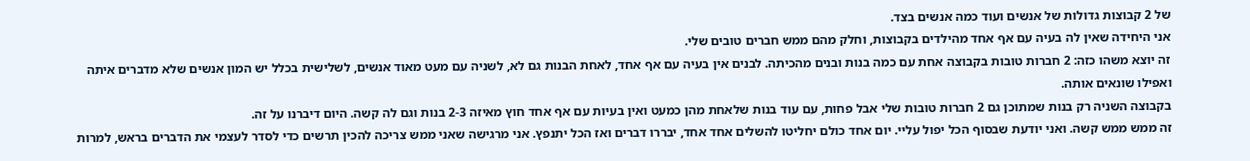של 2 קבוצות גדולות של אנשים ועוד כמה אנשים בצד.
אני היחידה שאין לה בעיה עם אף אחד מהילדים בקבוצות, וחלק מהם ממש חברים טובים שלי.
זה יוצא משהו כזה: 2 חברות טובות בקבוצה אחת עם כמה בנות ובנים מהכיתה. לבנים אין בעיה עם אף אחד, לאחת הבנות גם לא, לשניה עם מעט מאוד אנשים, לשלישית בכלל יש המון אנשים שלא מדברים איתה ואפילו שונאים אותה.
בקבוצה השניה רק בנות שמתוכן גם 2 חברות טובות שלי אבל פחות, עם עוד בנות שלאחת מהן כמעט ואין בעיות עם אף אחד חוץ מאיזה 2-3 בנות וגם לה קשה. היום דיברנו על זה.
זה ממש ממש קשה. ואני יודעת שבסוף הכל יפול עליי. יום אחד כולם יחליטו להשלים אחד אחד, יבררו דברים ואז הכל יתנפץ. אני מרגישה שאני ממש צריכה להכין תרשים כדי לסדר לעצמי את הדברים בראש, למרות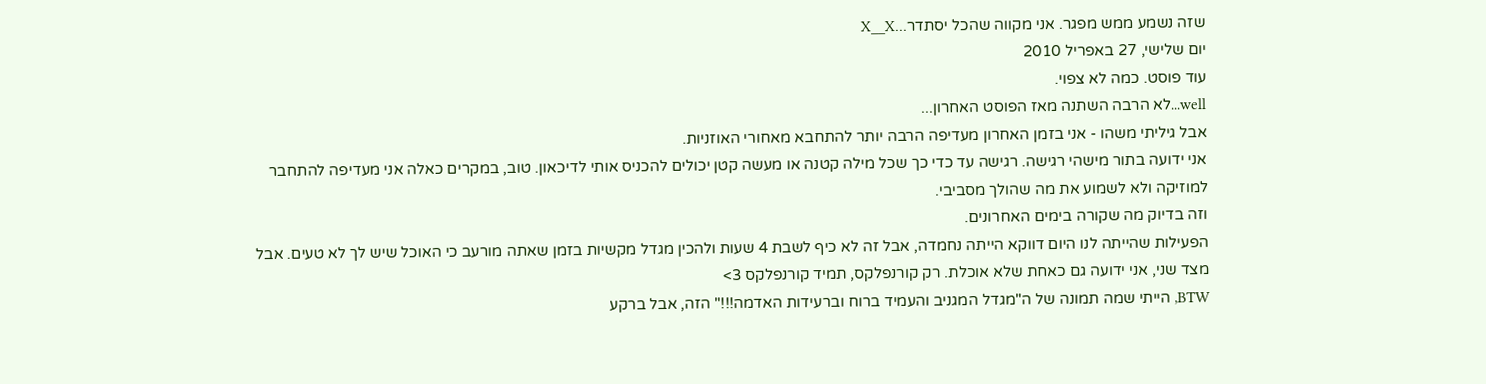שזה נשמע ממש מפגר. אני מקווה שהכל יסתדר...X__X
יום שלישי, 27 באפריל 2010
עוד פוסט. כמה לא צפוי.
well...לא הרבה השתנה מאז הפוסט האחרון...
אבל גיליתי משהו - אני בזמן האחרון מעדיפה הרבה יותר להתחבא מאחורי האוזניות.
אני ידועה בתור מישהי רגישה. רגישה עד כדי כך שכל מילה קטנה או מעשה קטן יכולים להכניס אותי לדיכאון. טוב, במקרים כאלה אני מעדיפה להתחבר למוזיקה ולא לשמוע את מה שהולך מסביבי.
וזה בדיוק מה שקורה בימים האחרונים.
הפעילות שהייתה לנו היום דווקא הייתה נחמדה, אבל זה לא כיף לשבת 4 שעות ולהכין מגדל מקשיות בזמן שאתה מורעב כי האוכל שיש לך לא טעים. אבל מצד שני, אני ידועה גם כאחת שלא אוכלת. רק קורנפלקס, תמיד קורנפלקס 3>
BTW, הייתי שמה תמונה של ה"מגדל המגניב והעמיד ברוח וברעידות האדמה!!!" הזה, אבל ברקע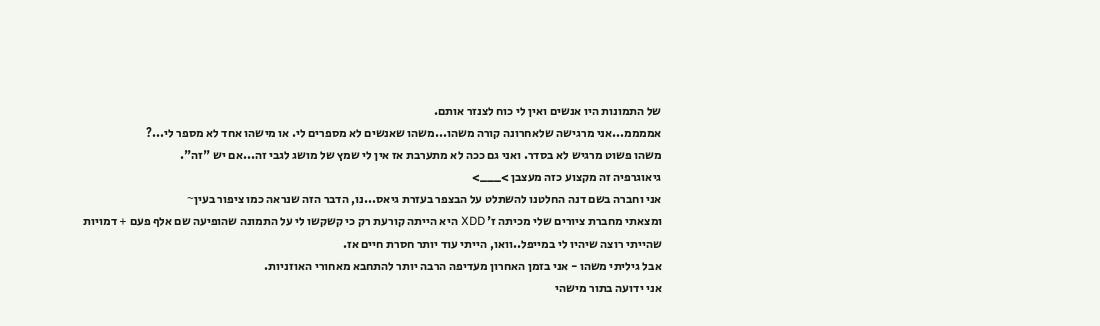של התמונות היו אנשים ואין לי כוח לצנזר אותם.
אממממ...אני מרגישה שלאחרונה קורה משהו...משהו שאנשים לא מספרים לי. או מישהו אחד לא מספר לי...?
משהו פשוט מרגיש לא בסדר. ואני גם ככה לא מתערבת אז אין לי שמץ של מושג לגבי זה...אם יש "זה".
גיאוגרפיה זה מקצוע כזה מעצבן >___>
אני וחברה בשם דנה החלטנו להשתלט על הבצפר בעזרת גיאס...נו, הדבר הזה שנראה כמו ציפור בעין~
ומצאתי מחברת ציורים שלי מכיתה ז' XDD היא הייתה קורעת רק כי קשקשו לי על התמונה שהופיעה שם אלף פעם + דמויות שהייתי רוצה שיהיו לי במייפל..וואו, הייתי עוד יותר חסרת חיים אז.
אבל גיליתי משהו - אני בזמן האחרון מעדיפה הרבה יותר להתחבא מאחורי האוזניות.
אני ידועה בתור מישהי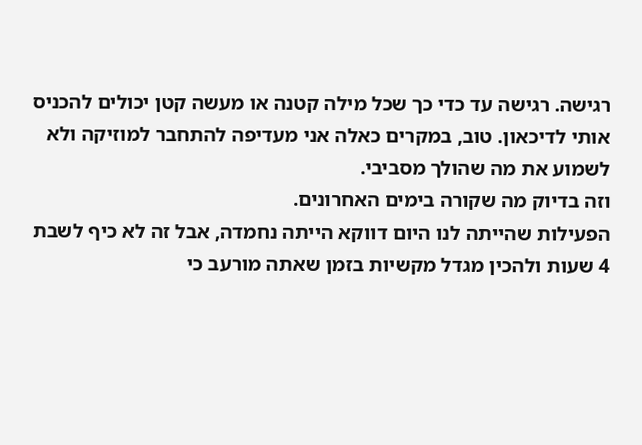רגישה. רגישה עד כדי כך שכל מילה קטנה או מעשה קטן יכולים להכניס אותי לדיכאון. טוב, במקרים כאלה אני מעדיפה להתחבר למוזיקה ולא לשמוע את מה שהולך מסביבי.
וזה בדיוק מה שקורה בימים האחרונים.
הפעילות שהייתה לנו היום דווקא הייתה נחמדה, אבל זה לא כיף לשבת 4 שעות ולהכין מגדל מקשיות בזמן שאתה מורעב כי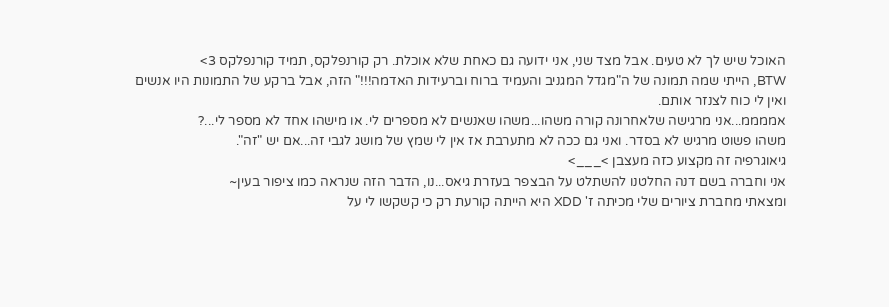האוכל שיש לך לא טעים. אבל מצד שני, אני ידועה גם כאחת שלא אוכלת. רק קורנפלקס, תמיד קורנפלקס 3>
BTW, הייתי שמה תמונה של ה"מגדל המגניב והעמיד ברוח וברעידות האדמה!!!" הזה, אבל ברקע של התמונות היו אנשים ואין לי כוח לצנזר אותם.
אממממ...אני מרגישה שלאחרונה קורה משהו...משהו שאנשים לא מספרים לי. או מישהו אחד לא מספר לי...?
משהו פשוט מרגיש לא בסדר. ואני גם ככה לא מתערבת אז אין לי שמץ של מושג לגבי זה...אם יש "זה".
גיאוגרפיה זה מקצוע כזה מעצבן >___>
אני וחברה בשם דנה החלטנו להשתלט על הבצפר בעזרת גיאס...נו, הדבר הזה שנראה כמו ציפור בעין~
ומצאתי מחברת ציורים שלי מכיתה ז' XDD היא הייתה קורעת רק כי קשקשו לי על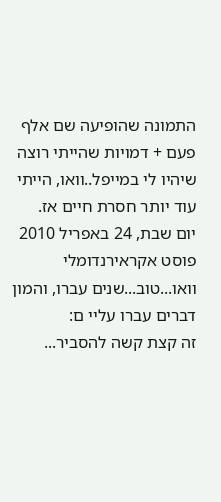התמונה שהופיעה שם אלף פעם + דמויות שהייתי רוצה שיהיו לי במייפל..וואו, הייתי עוד יותר חסרת חיים אז.
יום שבת, 24 באפריל 2010
פוסט אקראירנדומלי
וואו...טוב...שנים עברו, והמון דברים עברו עליי ם:
זה קצת קשה להסביר...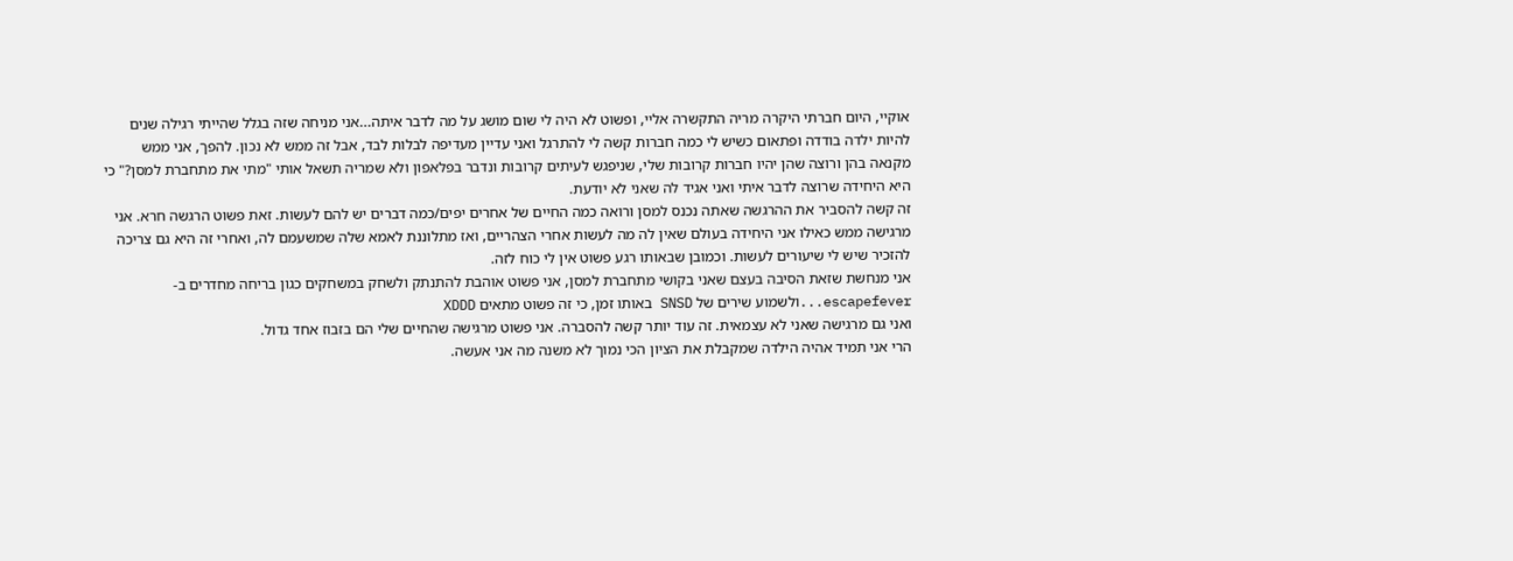אוקיי, היום חברתי היקרה מריה התקשרה אליי, ופשוט לא היה לי שום מושג על מה לדבר איתה...אני מניחה שזה בגלל שהייתי רגילה שנים להיות ילדה בודדה ופתאום כשיש לי כמה חברות קשה לי להתרגל ואני עדיין מעדיפה לבלות לבד, אבל זה ממש לא נכון. להפך, אני ממש מקנאה בהן ורוצה שהן יהיו חברות קרובות שלי, שניפגש לעיתים קרובות ונדבר בפלאפון ולא שמריה תשאל אותי "מתי את מתחברת למסן?" כי היא היחידה שרוצה לדבר איתי ואני אגיד לה שאני לא יודעת.
זה קשה להסביר את ההרגשה שאתה נכנס למסן ורואה כמה החיים של אחרים יפים/כמה דברים יש להם לעשות. זאת פשוט הרגשה חרא. אני מרגישה ממש כאילו אני היחידה בעולם שאין לה מה לעשות אחרי הצהריים, ואז מתלוננת לאמא שלה שמשעמם לה, ואחרי זה היא גם צריכה להזכיר שיש לי שיעורים לעשות. וכמובן שבאותו רגע פשוט אין לי כוח לזה.
אני מנחשת שזאת הסיבה בעצם שאני בקושי מתחברת למסן, אני פשוט אוהבת להתנתק ולשחק במשחקים כגון בריחה מחדרים ב-escapefever...ולשמוע שירים של SNSD באותו זמן, כי זה פשוט מתאים XDDD
ואני גם מרגישה שאני לא עצמאית. זה עוד יותר קשה להסברה. אני פשוט מרגישה שהחיים שלי הם בזבוז אחד גדול.
הרי אני תמיד אהיה הילדה שמקבלת את הציון הכי נמוך לא משנה מה אני אעשה.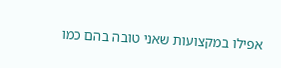אפילו במקצועות שאני טובה בהם כמו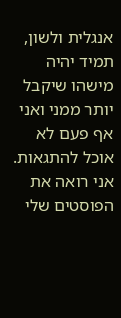אנגלית ולשון, תמיד יהיה מישהו שיקבל יותר ממני ואני אף פעם לא אוכל להתגאות.
אני רואה את הפוסטים שלי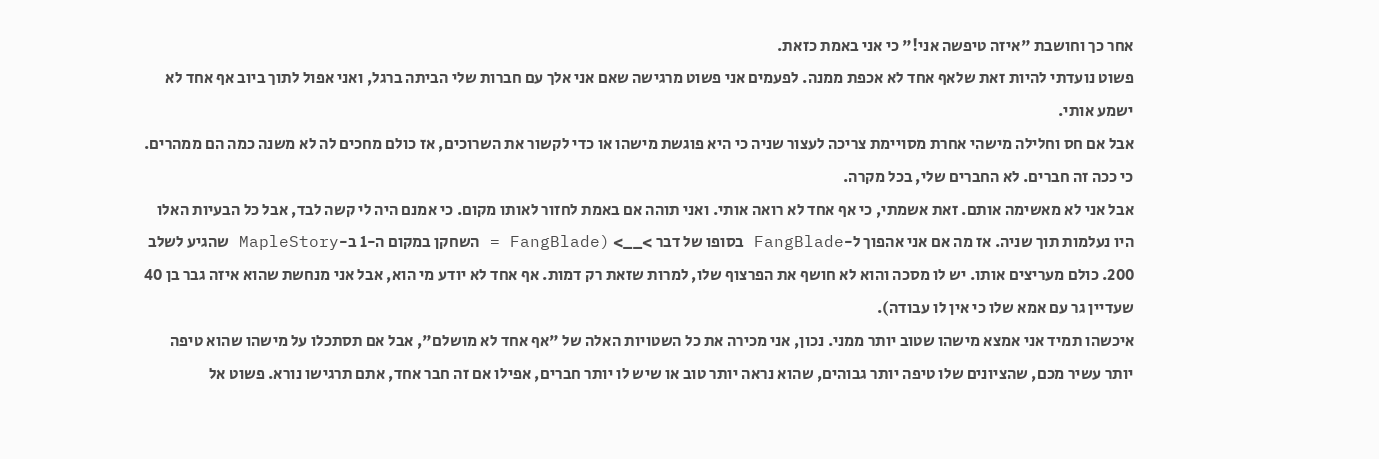אחר כך וחושבת "איזה טיפשה אני!" כי אני באמת כזאת.
פשוט נועדתי להיות זאת שלאף אחד לא אכפת ממנה. לפעמים אני פשוט מרגישה שאם אני אלך עם חברות שלי הביתה ברגל, ואני אפול לתוך ביוב אף אחד לא ישמע אותי.
אבל אם חס וחלילה מישהי אחרת מסויימת צריכה לעצור שניה כי היא פוגשת מישהו או כדי לקשור את השרוכים, אז כולם מחכים לה לא משנה כמה הם ממהרים. כי ככה זה חברים. לא החברים שלי, בכל מקרה.
אבל אני לא מאשימה אותם. זאת אשמתי, כי אף אחד לא רואה אותי. ואני תוהה אם באמת לחזור לאותו מקום. כי אמנם היה לי קשה לבד, אבל כל הבעיות האלו היו נעלמות תוך שניה. אז מה אם אני אהפוך ל-FangBlade בסופו של דבר >__> (FangBlade = השחקן במקום ה-1 ב-MapleStory שהגיע לשלב 200. כולם מעריצים אותו. יש לו מסכה והוא לא חושף את הפרצוף שלו, למרות שזאת רק דמות. אף אחד לא יודע מי הוא, אבל אני מנחשת שהוא איזה גבר בן 40 שעדיין גר עם אמא שלו כי אין לו עבודה).
איכשהו תמיד אני אמצא מישהו שטוב יותר ממני. נכון, אני מכירה את כל השטויות האלה של "אף אחד לא מושלם", אבל אם תסתכלו על מישהו שהוא טיפה יותר עשיר מכם, שהציונים שלו טיפה יותר גבוהים, שהוא נראה יותר טוב או שיש לו יותר חברים, אפילו אם זה חבר אחד, אתם תרגישו נורא. פשוט אל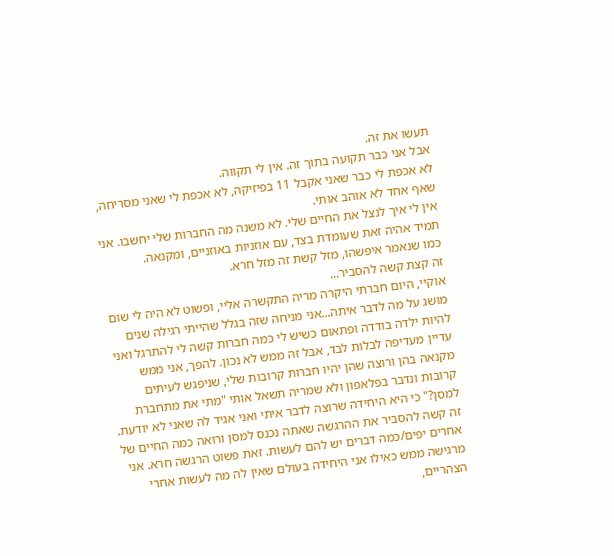תעשו את זה.
אבל אני כבר תקועה בתוך זה. אין לי תקווה.
לא אכפת לי כבר שאני אקבל 11 בפיזיקה, לא אכפת לי שאני מסריחה, שאף אחד לא אוהב אותי.
אין לי איך לנצל את החיים שלי. לא משנה מה החברות שלי יחשבו. אני תמיד אהיה זאת שעומדת בצד, עם אוזניות באוזניים, ומקנאה.
כמו שנאמר איפשהו, מזל קשת זה מזל חרא.
זה קצת קשה להסביר...
אוקיי, היום חברתי היקרה מריה התקשרה אליי, ופשוט לא היה לי שום מושג על מה לדבר איתה...אני מניחה שזה בגלל שהייתי רגילה שנים להיות ילדה בודדה ופתאום כשיש לי כמה חברות קשה לי להתרגל ואני עדיין מעדיפה לבלות לבד, אבל זה ממש לא נכון. להפך, אני ממש מקנאה בהן ורוצה שהן יהיו חברות קרובות שלי, שניפגש לעיתים קרובות ונדבר בפלאפון ולא שמריה תשאל אותי "מתי את מתחברת למסן?" כי היא היחידה שרוצה לדבר איתי ואני אגיד לה שאני לא יודעת.
זה קשה להסביר את ההרגשה שאתה נכנס למסן ורואה כמה החיים של אחרים יפים/כמה דברים יש להם לעשות. זאת פשוט הרגשה חרא. אני מרגישה ממש כאילו אני היחידה בעולם שאין לה מה לעשות אחרי הצהריים,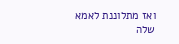ואז מתלוננת לאמא שלה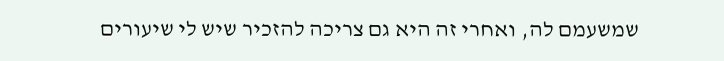שמשעמם לה, ואחרי זה היא גם צריכה להזכיר שיש לי שיעורים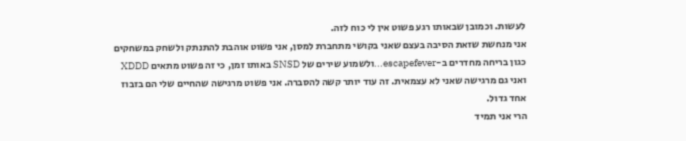לעשות. וכמובן שבאותו רגע פשוט אין לי כוח לזה.
אני מנחשת שזאת הסיבה בעצם שאני בקושי מתחברת למסן, אני פשוט אוהבת להתנתק ולשחק במשחקים כגון בריחה מחדרים ב-escapefever...ולשמוע שירים של SNSD באותו זמן, כי זה פשוט מתאים XDDD
ואני גם מרגישה שאני לא עצמאית. זה עוד יותר קשה להסברה. אני פשוט מרגישה שהחיים שלי הם בזבוז אחד גדול.
הרי אני תמיד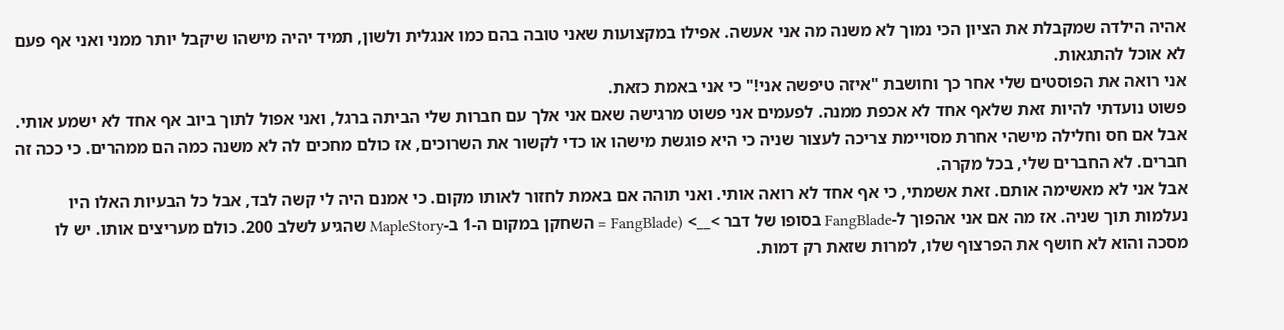אהיה הילדה שמקבלת את הציון הכי נמוך לא משנה מה אני אעשה. אפילו במקצועות שאני טובה בהם כמו אנגלית ולשון, תמיד יהיה מישהו שיקבל יותר ממני ואני אף פעם לא אוכל להתגאות.
אני רואה את הפוסטים שלי אחר כך וחושבת "איזה טיפשה אני!" כי אני באמת כזאת.
פשוט נועדתי להיות זאת שלאף אחד לא אכפת ממנה. לפעמים אני פשוט מרגישה שאם אני אלך עם חברות שלי הביתה ברגל, ואני אפול לתוך ביוב אף אחד לא ישמע אותי.
אבל אם חס וחלילה מישהי אחרת מסויימת צריכה לעצור שניה כי היא פוגשת מישהו או כדי לקשור את השרוכים, אז כולם מחכים לה לא משנה כמה הם ממהרים. כי ככה זה חברים. לא החברים שלי, בכל מקרה.
אבל אני לא מאשימה אותם. זאת אשמתי, כי אף אחד לא רואה אותי. ואני תוהה אם באמת לחזור לאותו מקום. כי אמנם היה לי קשה לבד, אבל כל הבעיות האלו היו נעלמות תוך שניה. אז מה אם אני אהפוך ל-FangBlade בסופו של דבר >__> (FangBlade = השחקן במקום ה-1 ב-MapleStory שהגיע לשלב 200. כולם מעריצים אותו. יש לו מסכה והוא לא חושף את הפרצוף שלו, למרות שזאת רק דמות.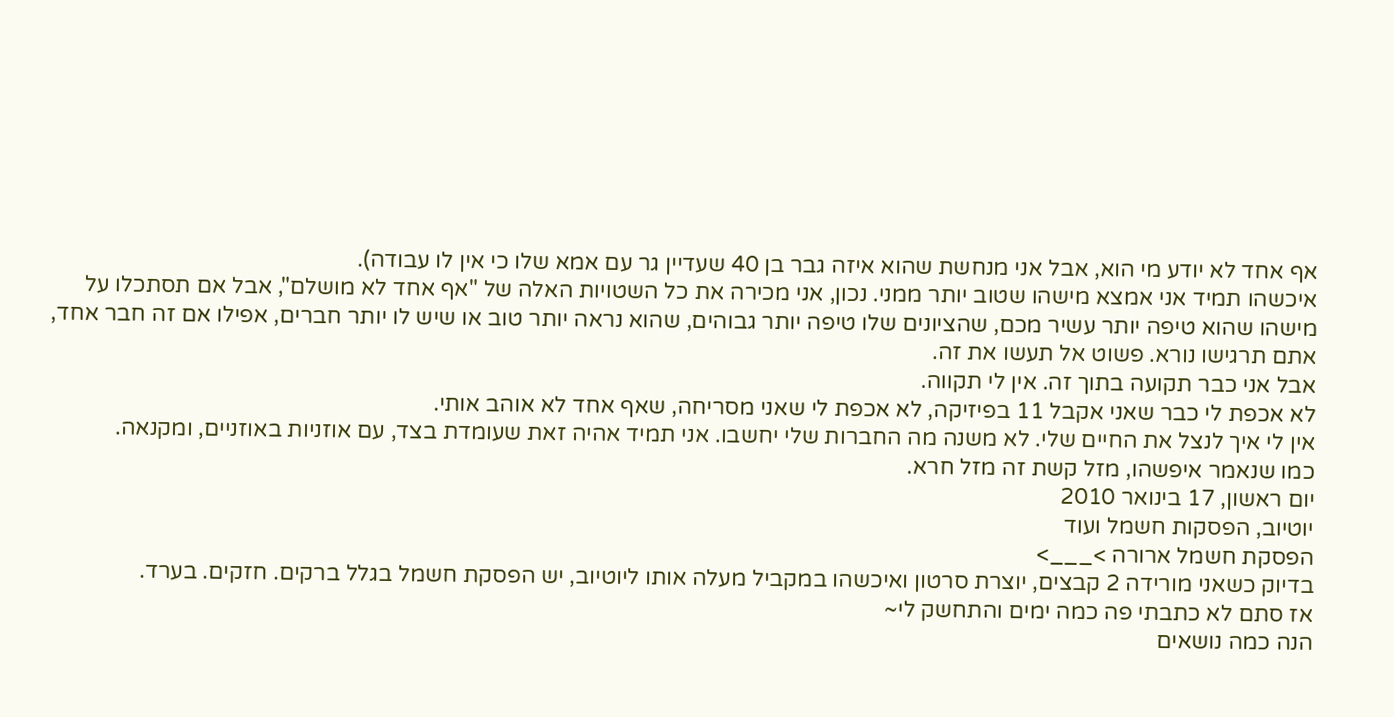אף אחד לא יודע מי הוא, אבל אני מנחשת שהוא איזה גבר בן 40 שעדיין גר עם אמא שלו כי אין לו עבודה).
איכשהו תמיד אני אמצא מישהו שטוב יותר ממני. נכון, אני מכירה את כל השטויות האלה של "אף אחד לא מושלם", אבל אם תסתכלו על מישהו שהוא טיפה יותר עשיר מכם, שהציונים שלו טיפה יותר גבוהים, שהוא נראה יותר טוב או שיש לו יותר חברים, אפילו אם זה חבר אחד, אתם תרגישו נורא. פשוט אל תעשו את זה.
אבל אני כבר תקועה בתוך זה. אין לי תקווה.
לא אכפת לי כבר שאני אקבל 11 בפיזיקה, לא אכפת לי שאני מסריחה, שאף אחד לא אוהב אותי.
אין לי איך לנצל את החיים שלי. לא משנה מה החברות שלי יחשבו. אני תמיד אהיה זאת שעומדת בצד, עם אוזניות באוזניים, ומקנאה.
כמו שנאמר איפשהו, מזל קשת זה מזל חרא.
יום ראשון, 17 בינואר 2010
יוטיוב, הפסקות חשמל ועוד
הפסקת חשמל ארורה >___>
בדיוק כשאני מורידה 2 קבצים, יוצרת סרטון ואיכשהו במקביל מעלה אותו ליוטיוב, יש הפסקת חשמל בגלל ברקים. חזקים. בערד.
אז סתם לא כתבתי פה כמה ימים והתחשק לי~
הנה כמה נושאים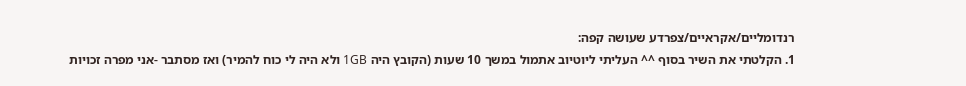רנדומליים/אקראיים/צפרדע שעושה קפה:
1. הקלטתי את השיר בסוף ^^ העליתי ליוטיוב אתמול במשך 10 שעות (הקובץ היה 1GB ולא היה לי כוח להמיר) ואז מסתבר -אני מפרה זכויות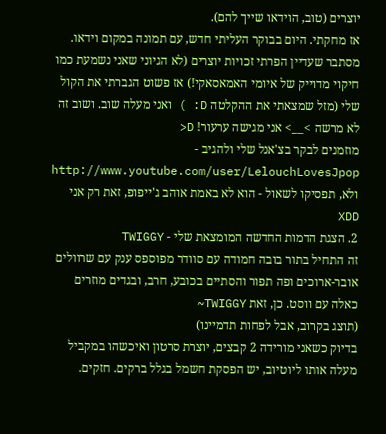יוצרים (טוב, הוידאו שייך להם).
אז מחקתי. היום בבוקר העליתי חדש, עם תמונה במקום וידאו. מסתבר שעדיין הפרתי זכויות יוצרים (לא הגיוני שאני נשמעת כמו חיקוי מדוייק של איומי האמאסאקי!) אז פשוט הגברתי את הקול שלי (מזל שמצאתי את ההקלטה D: ) ואני מעלה שוב. ושוב זה לא מרשה >__> אני מגישה ערעור! D<
מוזמנים לבקר בצ'אנל שלי ולהגיב - http://www.youtube.com/user/LelouchLovesJpop
ולא, תפסיקו לשאול - הוא לא באמת אוהב ג'ייפופ, זאת רק אני XDD
2. הצגת הדמות החדשה המומצאת שלי - TWIGGY
זה התחיל בתור בובה חמודה עם סוודר מפוספס ענק עם שרוולים אובר-ארוכים ופה תפור והסתיים בכובע, חרב, ובגדים מוזרים כאלה עם ווסט. כן, זאת TWIGGY~
(תוצג בקרוב, אבל לפחות תדמיינו)
בדיוק כשאני מורידה 2 קבצים, יוצרת סרטון ואיכשהו במקביל מעלה אותו ליוטיוב, יש הפסקת חשמל בגלל ברקים. חזקים.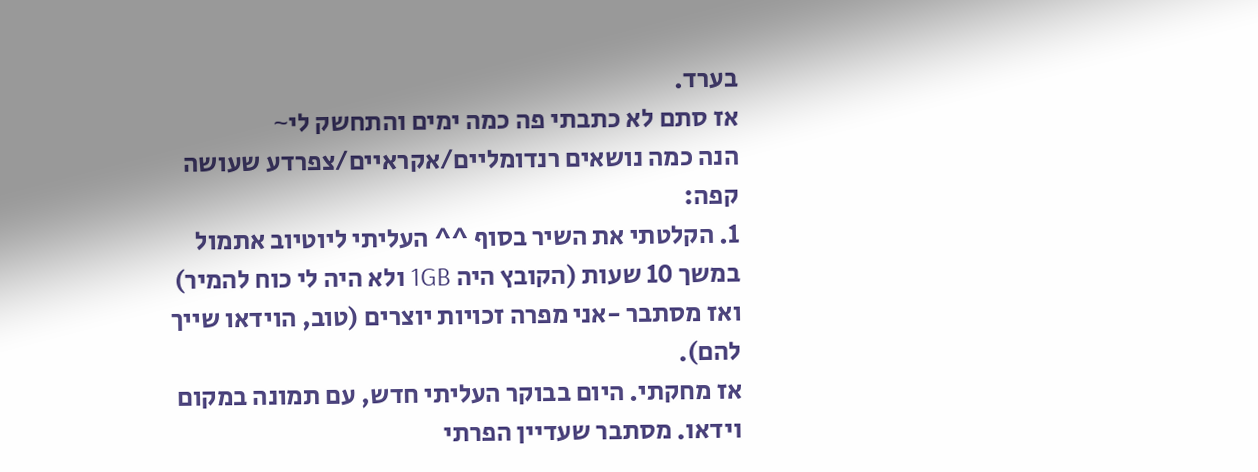בערד.
אז סתם לא כתבתי פה כמה ימים והתחשק לי~
הנה כמה נושאים רנדומליים/אקראיים/צפרדע שעושה קפה:
1. הקלטתי את השיר בסוף ^^ העליתי ליוטיוב אתמול במשך 10 שעות (הקובץ היה 1GB ולא היה לי כוח להמיר) ואז מסתבר -אני מפרה זכויות יוצרים (טוב, הוידאו שייך להם).
אז מחקתי. היום בבוקר העליתי חדש, עם תמונה במקום וידאו. מסתבר שעדיין הפרתי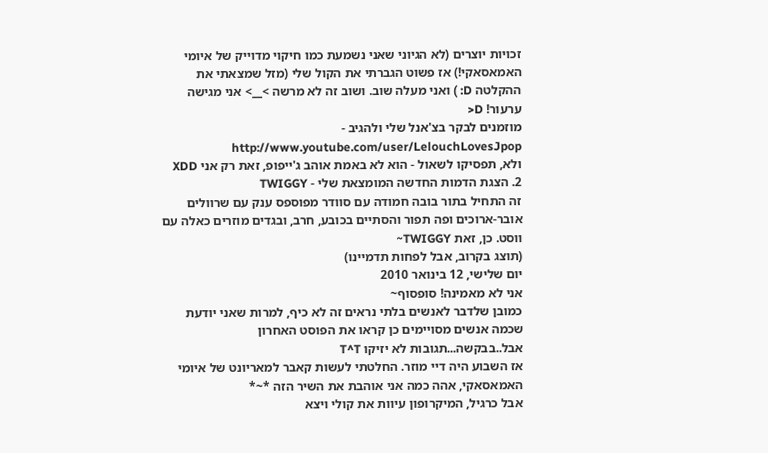זכויות יוצרים (לא הגיוני שאני נשמעת כמו חיקוי מדוייק של איומי האמאסאקי!) אז פשוט הגברתי את הקול שלי (מזל שמצאתי את ההקלטה D: ) ואני מעלה שוב. ושוב זה לא מרשה >__> אני מגישה ערעור! D<
מוזמנים לבקר בצ'אנל שלי ולהגיב - http://www.youtube.com/user/LelouchLovesJpop
ולא, תפסיקו לשאול - הוא לא באמת אוהב ג'ייפופ, זאת רק אני XDD
2. הצגת הדמות החדשה המומצאת שלי - TWIGGY
זה התחיל בתור בובה חמודה עם סוודר מפוספס ענק עם שרוולים אובר-ארוכים ופה תפור והסתיים בכובע, חרב, ובגדים מוזרים כאלה עם ווסט. כן, זאת TWIGGY~
(תוצג בקרוב, אבל לפחות תדמיינו)
יום שלישי, 12 בינואר 2010
אני לא מאמינה! סופסוף~
כמובן שלדבר לאנשים בלתי נראים זה לא כיף, למרות שאני יודעת שכמה אנשים מסויימים כן קראו את הפוסט האחרון אבל..בבקשה...תגובות לא יזיקו T^T
אז השבוע היה דיי מוזר. החלטתי לעשות קאבר למאריונט של איומי האמאסאקי, אהה כמה אני אוהבת את השיר הזה *~*
אבל כרגיל, המיקרופון עיוות את קולי ויצא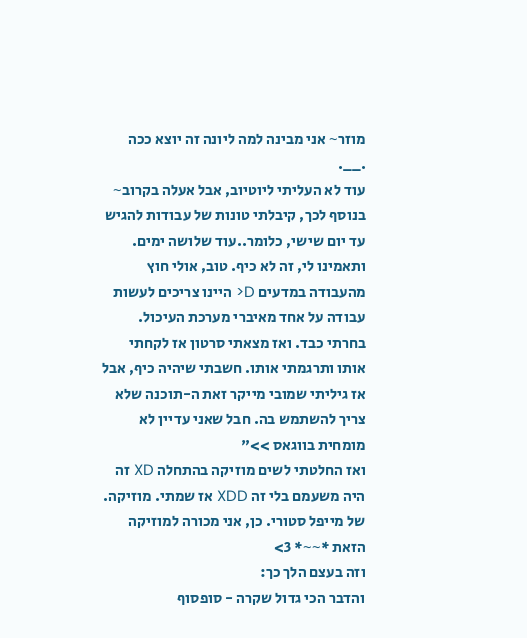מוזר~ אני מבינה למה ליונה זה יוצא ככה .__.
עוד לא העליתי ליוטיוב, אבל אעלה בקרוב~
בנוסף לכך, קיבלתי טונות של עבודות להגיש עד יום שישי, כלומר..עוד שלושה ימים. ותאמינו לי, זה לא כיף. טוב, אולי חוץ מהעבודה במדעים D< היינו צריכים לעשות עבודה על אחד מאיברי מערכת העיכול. בחרתי כבד. ואז מצאתי סרטון אז לקחתי אותו ותרגמתי אותו. חשבתי שיהיה כיף, אבל אז גיליתי שמובי מייקר זאת ה-תוכנה שלא צריך להשתמש בה. חבל שאני עדיין לא מומחית בווגאס >>"
ואז החלטתי לשים מוזיקה בהתחלה XD זה היה משעמם בלי זה XDD אז שמתי. מוזיקה. של מייפל סטורי. כן, אני מכורה למוזיקה הזאת *~~* 3>
וזה בעצם הלך כך:
והדבר הכי גדול שקרה - סופסוף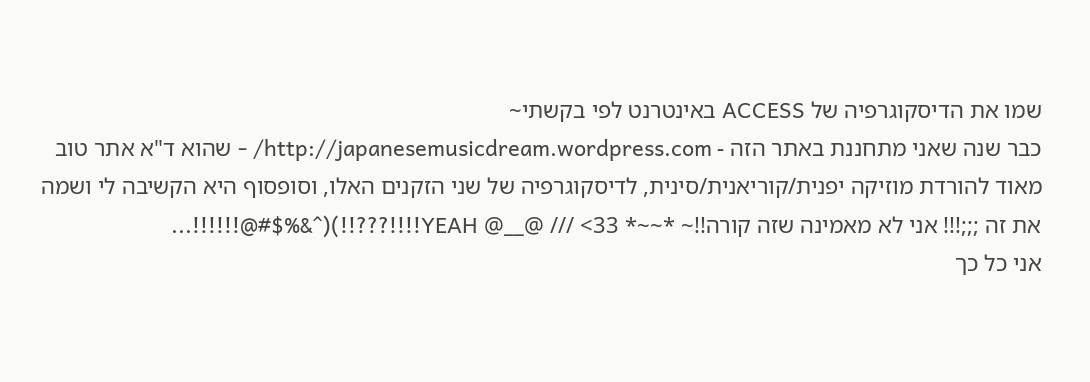שמו את הדיסקוגרפיה של ACCESS באינטרנט לפי בקשתי~
כבר שנה שאני מתחננת באתר הזה - http://japanesemusicdream.wordpress.com/ - שהוא ד"א אתר טוב מאוד להורדת מוזיקה יפנית/קוריאנית/סינית, לדיסקוגרפיה של שני הזקנים האלו, וסופסוף היא הקשיבה לי ושמה את זה ;;;!!! אני לא מאמינה שזה קורה!!~ *~~* 33> /// @__@ YEAH!!!!???!!)(^&%$#@!!!!!!...
אני כל כך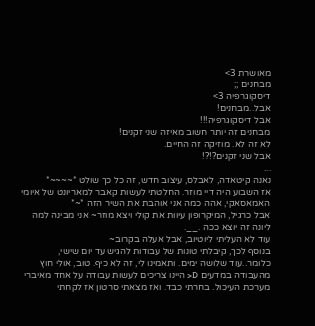מאושרת 3>
מבחנים ;;
דיסקוגרפיה 3>
אבל..מבחנים!
אבל דיסקוגרפיה!!!
מבחנים זה יותר חשוב מאיזה שני זקנים!
לא זה לא. מוזיקה זה החיים.
אבל שני זקנים?!?!
...
נאנה קיטאדה, לאבלס, עיצוב חדש, זה כל כך שולט *~~~~*
אז השבוע היה דיי מוזר. החלטתי לעשות קאבר למאריונט של איומי האמאסאקי, אהה כמה אני אוהבת את השיר הזה *~*
אבל כרגיל, המיקרופון עיוות את קולי ויצא מוזר~ אני מבינה למה ליונה זה יוצא ככה .__.
עוד לא העליתי ליוטיוב, אבל אעלה בקרוב~
בנוסף לכך, קיבלתי טונות של עבודות להגיש עד יום שישי, כלומר..עוד שלושה ימים. ותאמינו לי, זה לא כיף. טוב, אולי חוץ מהעבודה במדעים D< היינו צריכים לעשות עבודה על אחד מאיברי מערכת העיכול. בחרתי כבד. ואז מצאתי סרטון אז לקחתי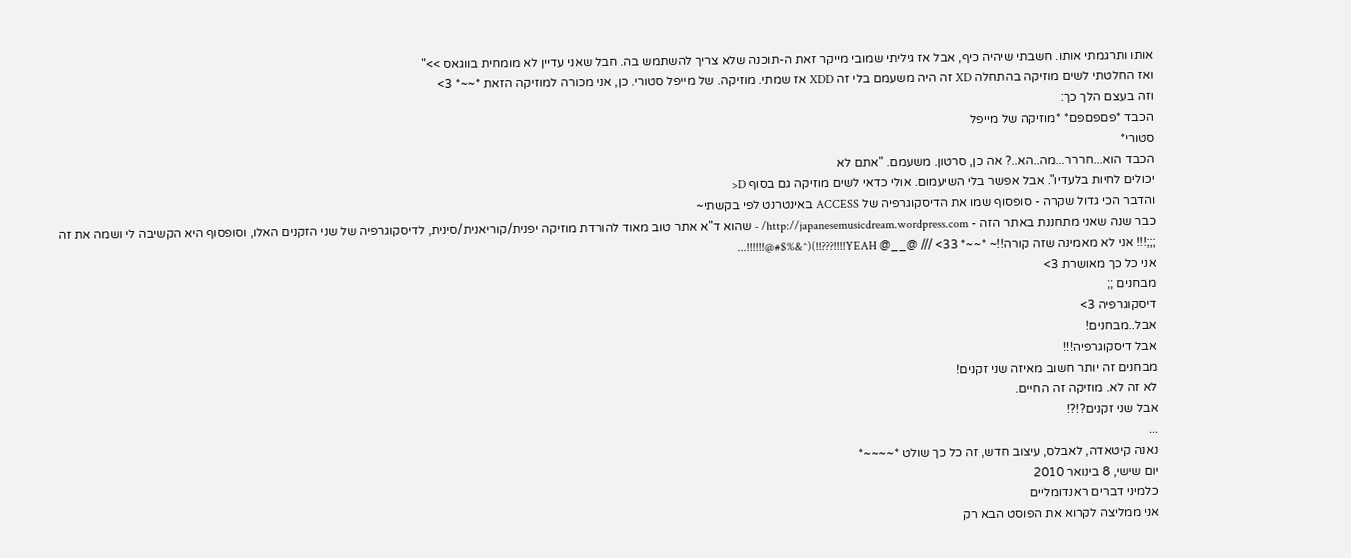אותו ותרגמתי אותו. חשבתי שיהיה כיף, אבל אז גיליתי שמובי מייקר זאת ה-תוכנה שלא צריך להשתמש בה. חבל שאני עדיין לא מומחית בווגאס >>"
ואז החלטתי לשים מוזיקה בהתחלה XD זה היה משעמם בלי זה XDD אז שמתי. מוזיקה. של מייפל סטורי. כן, אני מכורה למוזיקה הזאת *~~* 3>
וזה בעצם הלך כך:
הכבד *פםפםפם* *מוזיקה של מייפל
סטורי*
הכבד הוא...חררר...מה..הא..? אה כן, סרטון. משעמם. "אתם לא
יכולים לחיות בלעדיו". אבל אפשר בלי השיעמום. אולי כדאי לשים מוזיקה גם בסוף D<
והדבר הכי גדול שקרה - סופסוף שמו את הדיסקוגרפיה של ACCESS באינטרנט לפי בקשתי~
כבר שנה שאני מתחננת באתר הזה - http://japanesemusicdream.wordpress.com/ - שהוא ד"א אתר טוב מאוד להורדת מוזיקה יפנית/קוריאנית/סינית, לדיסקוגרפיה של שני הזקנים האלו, וסופסוף היא הקשיבה לי ושמה את זה ;;;!!! אני לא מאמינה שזה קורה!!~ *~~* 33> /// @__@ YEAH!!!!???!!)(^&%$#@!!!!!!...
אני כל כך מאושרת 3>
מבחנים ;;
דיסקוגרפיה 3>
אבל..מבחנים!
אבל דיסקוגרפיה!!!
מבחנים זה יותר חשוב מאיזה שני זקנים!
לא זה לא. מוזיקה זה החיים.
אבל שני זקנים?!?!
...
נאנה קיטאדה, לאבלס, עיצוב חדש, זה כל כך שולט *~~~~*
יום שישי, 8 בינואר 2010
כלמיני דברים ראנדומליים
אני ממליצה לקרוא את הפוסט הבא רק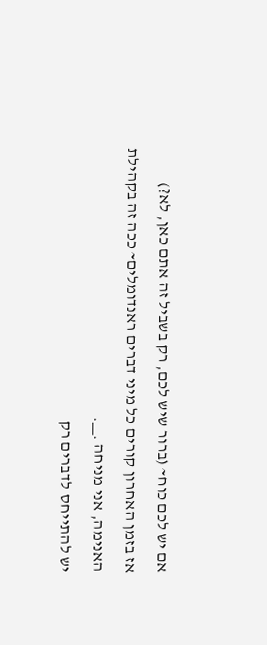אם יש לכם כוח~ (ברור שיש לכם, רק בשביל זה אתם כאן, לא?)
אז בזמן האחרון קורים כל מיני דברים ראנדומלים~ ככה זה בקהילת האנימה, אני מניחה .__.
יש להתייחס לדברים רק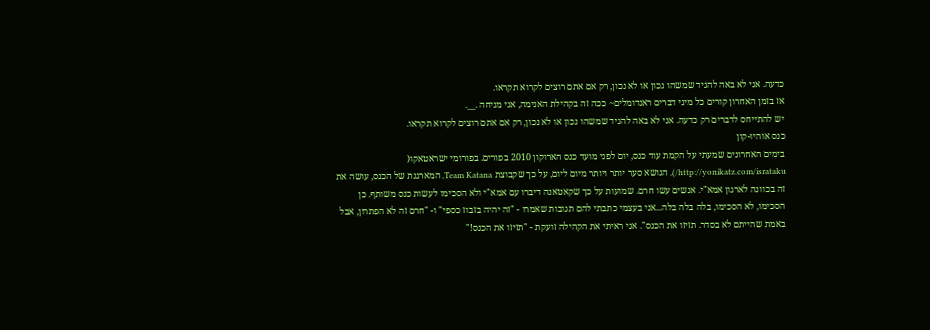כדעה. אני לא באה להגיד שמשהו נכון או לא נכון, רק אם אתם רוצים לקרוא תקראו.
אז בזמן האחרון קורים כל מיני דברים ראנדומלים~ ככה זה בקהילת האנימה, אני מניחה .__.
יש להתייחס לדברים רק כדעה. אני לא באה להגיד שמשהו נכון או לא נכון, רק אם אתם רוצים לקרוא תקראו.
כנס אוהיו-קון
בימים האחרונים שמעתי על הקמת עוד כנס, יום לפני מועד כנס הארוקון 2010 בפורים. בפורומי ישראטאקו( http://yonikatz.com/isrataku/), הנושא סער יותר ויותר מיום ליום, על כך שקבוצת Team Katana, המארגנת של הכנס, עושה את זה בכוונה לארגון אמא"י. אנשים עשו חרם. שמועות על כך שקאטאנה דיברו עם אמא"י ולא הסכימו לעשות כנס משותף. כן הסכימו, לא הסכימו, בלה בלה בלה...אני בעצמי כתבתי להם תגובות שאמרו - "זה יהיה בזבוז כספי" ו- "חרם זה לא הפתרון, אבל באמת שהייתם לא בסדר. תזיזו את הכנס". אני ראיתי את הקהילה זועקת - "תזיזו את הכנס!"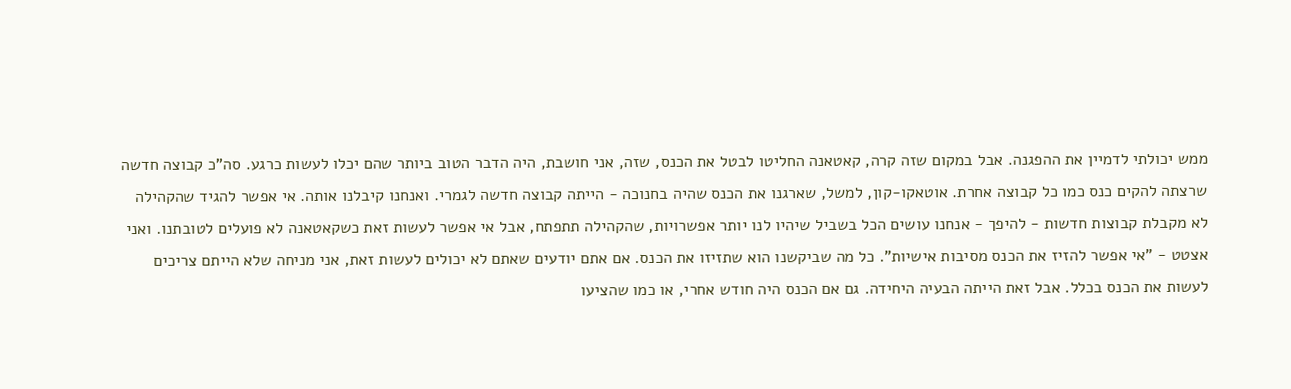ממש יכולתי לדמיין את ההפגנה. אבל במקום שזה קרה, קאטאנה החליטו לבטל את הכנס, שזה, אני חושבת, היה הדבר הטוב ביותר שהם יכלו לעשות כרגע. סה"כ קבוצה חדשה שרצתה להקים כנס כמו כל קבוצה אחרת. אוטאקו-קון, למשל, שארגנו את הכנס שהיה בחנוכה - הייתה קבוצה חדשה לגמרי. ואנחנו קיבלנו אותה. אי אפשר להגיד שהקהילה לא מקבלת קבוצות חדשות - להיפך - אנחנו עושים הכל בשביל שיהיו לנו יותר אפשרויות, שהקהילה תתפתח, אבל אי אפשר לעשות זאת כשקאטאנה לא פועלים לטובתנו. ואני אצטט - "אי אפשר להזיז את הכנס מסיבות אישיות". כל מה שביקשנו הוא שתזיזו את הכנס. אם אתם יודעים שאתם לא יכולים לעשות זאת, אני מניחה שלא הייתם צריכים לעשות את הכנס בכלל. אבל זאת הייתה הבעיה היחידה. גם אם הכנס היה חודש אחרי, או כמו שהציעו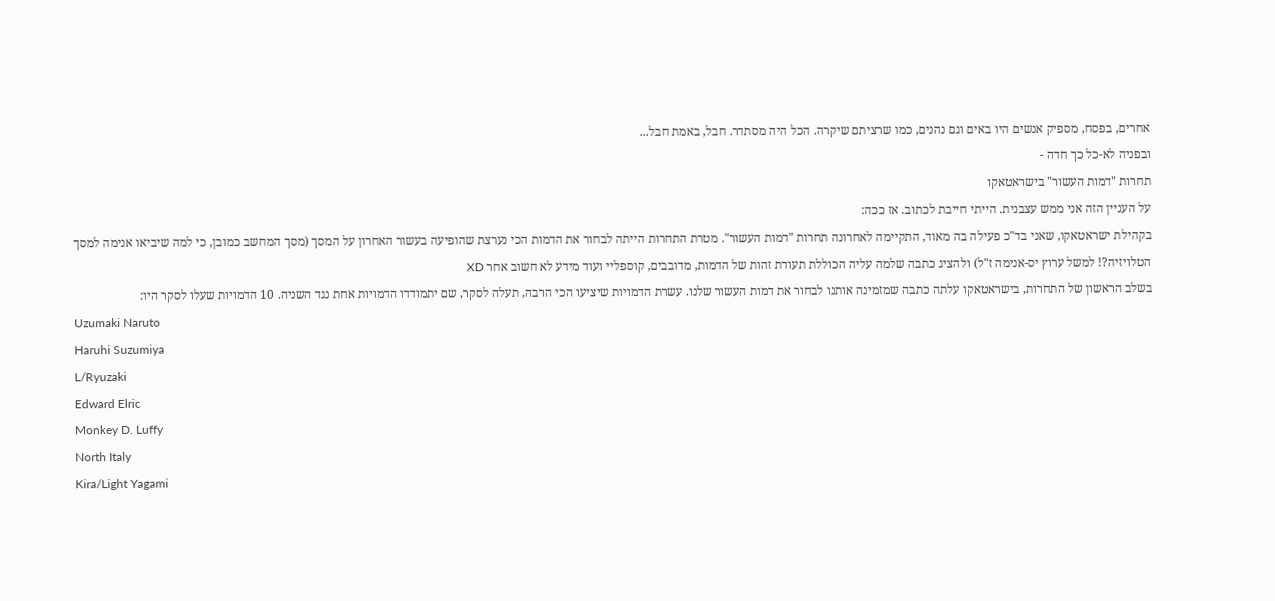אחרים, בפסח, מספיק אנשים היו באים וגם נהנים, כמו שרציתם שיקרה. הכל היה מסתדר. חבל, באמת חבל...
ובפניה לא-כל כך חדה -
תחרות "דמות העשור" בישראטאקו
על העניין הזה אני ממש עצבנית. הייתי חייבת לכתוב. אז ככה:
בקהילת ישראטאקו, שאני בד"כ פעילה בה מאוד, התקיימה לאחרונה תחרות "דמות העשור". מטרת התחרות הייתה לבחור את הדמות הכי נערצת שהופיעה בעשור האחרון על המסך (מסך המחשב כמובן, כי למה שיביאו אנימה למסך הטלויזיה?! למשל ערוץ יס-אנימה ז"ל) ולהציג כתבה שלמה עליה הכוללת תעודת זהות של הדמות, מדובבים, קוספליי ועוד מידע לא חשוב אחר XD
בשלב הראשון של התחרות, בישראטאקו עלתה כתבה שמזמינה אותנו לבחור את דמות העשור שלנו. עשרת הדמויות שיציעו הכי הרבה, תעלה לסקר, שם יתמודדו הדמויות אחת נגד השניה. 10 הדמויות שעלו לסקר היו:
Uzumaki Naruto
Haruhi Suzumiya
L/Ryuzaki
Edward Elric
Monkey D. Luffy
North Italy
Kira/Light Yagami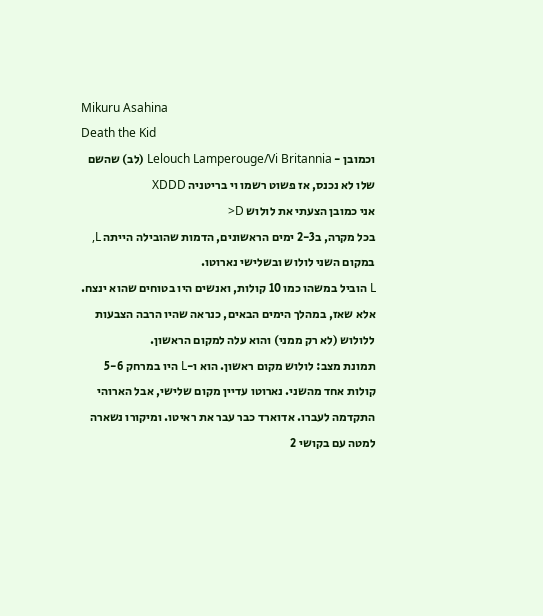Mikuru Asahina
Death the Kid
וכמובן - Lelouch Lamperouge/Vi Britannia (לב) שהשם שלו לא נכנס, אז פשוט רשמו וי בריטניה XDDD
אני כמובן הצעתי את לולוש D<
בכל מקרה, ב2-3 ימים הראשונים, הדמות שהובילה הייתה L, במקום השני לולוש ובשלישי נארוטו.
L הוביל במשהו כמו 10 קולות, ואנשים היו בטוחים שהוא ינצח.
אלא שאז, במהלך הימים הבאים, כנראה שהיו הרבה הצבעות ללולוש (לא רק ממני) והוא עלה למקום הראשון.
תמונת מצב: לולוש מקום ראשון. הוא ו-L היו במרחק 5-6 קולות אחד מהשני. נארוטו עדיין מקום שלישי, אבל הארוהי התקדמה לעברו. אדוארד כבר עבר את ראיטו. ומיקורו נשארה למטה עם בקושי 2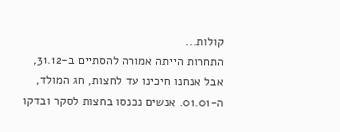קולות...
התחרות הייתה אמורה להסתיים ב-31.12, אבל אנחנו חיכינו עד לחצות, חג המולד, ה-01.01. אנשים נכנסו בחצות לסקר ובדקו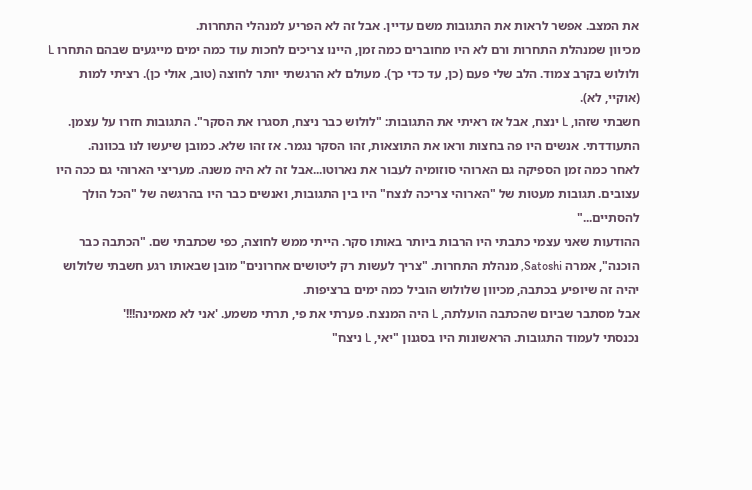את המצב. אפשר לראות את התגובות משם עדיין. אבל זה לא הפריע למנהלי התחרות.
מכיוון שמנהלת התחרות ורם לא היו מחוברים כמה זמן, היינו צריכים לחכות עוד כמה ימים מייגעים שבהם התחרו L ולולוש בקרב צמוד. הלב שלי פעם (כן, עד כדי כך). מעולם לא הרגשתי יותר לחוצה (טוב, אולי כן). רציתי למות (אוקיי, לא).
חשבתי שזהו, L ינצח, אבל אז ראיתי את התגובות: "לולוש כבר ניצח, תסגרו את הסקר". התגובות חזרו על עצמן. התעודדתי. אנשים היו פה בחצות וראו את התוצאות, זהו הסקר נגמר. אז זהו שלא. כמובן שיעשו לנו בכוונה.
לאחר כמה זמן הספיקה גם הארוהי סוזומיה לעבור את נארוטו...אבל זה לא היה משנה. מעריצי הארוהי גם ככה היו עצובים. תגובות מעטות של "הארוהי צריכה לנצח" היו בין התגובות, ואנשים כבר היו בהרגשה של "הכל הולך להסתיים..."
ההודעות שאני עצמי כתבתי היו הרבות ביותר באותו סקר. הייתי ממש לחוצה, כפי שכתבתי שם. "הכתבה כבר הוכנה", אמרה Satoshi, מנהלת התחרות. "צריך לעשות רק ליטושים אחרונים" מובן שבאותו רגע חשבתי שלולוש יהיה זה שיופיע בכתבה, מכיוון שלולוש הוביל כמה ימים ברציפות.
אבל מסתבר שביום שהכתבה הועלתה, L היה המנצח. פערתי את פי, תרתי משמע. 'אני לא מאמינה!!!'
נכנסתי לעמוד התגובות. הראשונות היו בסגנון "יאי, L ניצח"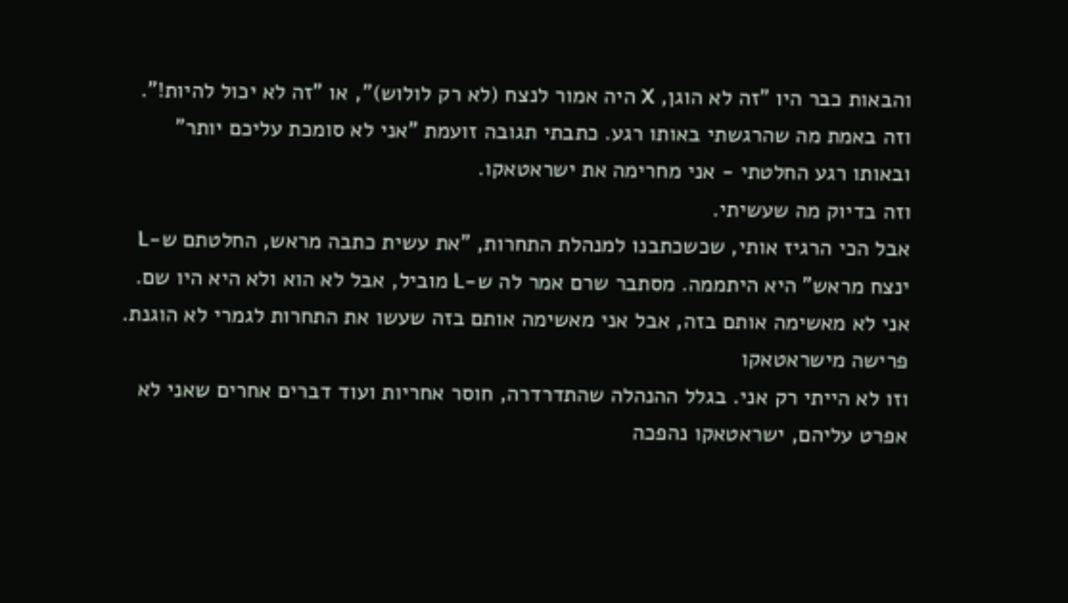והבאות כבר היו "זה לא הוגן, X היה אמור לנצח (לא רק לולוש)", או "זה לא יכול להיות!". וזה באמת מה שהרגשתי באותו רגע. כתבתי תגובה זועמת "אני לא סומכת עליכם יותר" ובאותו רגע החלטתי - אני מחרימה את ישראטאקו.
וזה בדיוק מה שעשיתי.
אבל הכי הרגיז אותי, שכשכתבנו למנהלת התחרות, "את עשית כתבה מראש, החלטתם ש-L ינצח מראש" היא היתממה. מסתבר שרם אמר לה ש-L מוביל, אבל לא הוא ולא היא היו שם. אני לא מאשימה אותם בזה, אבל אני מאשימה אותם בזה שעשו את התחרות לגמרי לא הוגנת.
פרישה מישראטאקו
וזו לא הייתי רק אני. בגלל ההנהלה שהתדרדרה, חוסר אחריות ועוד דברים אחרים שאני לא אפרט עליהם, ישראטאקו נהפכה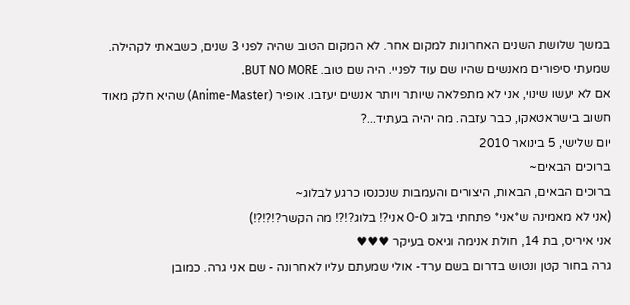במשך שלושת השנים האחרונות למקום אחר. לא המקום הטוב שהיה לפני 3 שנים, כשבאתי לקהילה. שמעתי סיפורים מאנשים שהיו שם עוד לפניי. היה שם טוב. BUT NO MORE.
אם לא יעשו שינוי, אני לא מתפלאה שיותר ויותר אנשים יעזבו. אופיר (Anime-Master) שהיא חלק מאוד חשוב בישראטאקו, כבר עזבה. מה יהיה בעתיד...?
יום שלישי, 5 בינואר 2010
ברוכים הבאים~
ברוכים הבאים, הבאות, היצורים והעמבות שנכנסו כרגע לבלוג~
(אני לא מאמינה ש*אני* פתחתי בלוג O-O אני?! בלוג?!?! מה הקשר?!?!?!)
אני איריס, בת 14, חולת אנימה וגיאס בעיקר ♥♥♥
גרה בחור קטן ונטוש בדרום בשם ערד- אולי שמעתם עליו לאחרונה - שם אני גרה. כמובן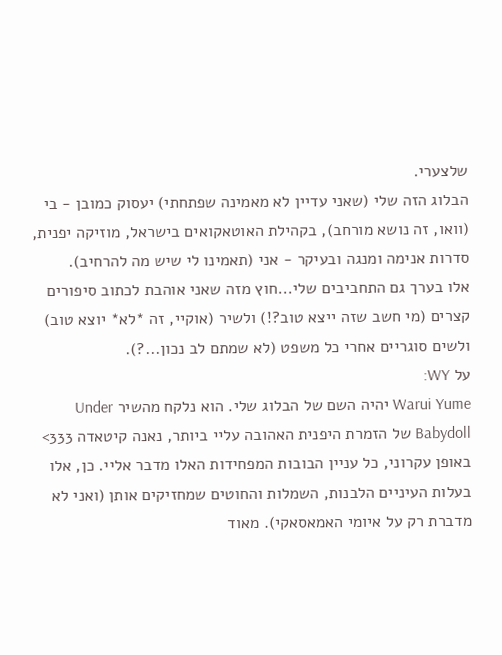שלצערי.
הבלוג הזה שלי (שאני עדיין לא מאמינה שפתחתי) יעסוק כמובן - בי (וואו, זה נושא מורחב), בקהילת האוטאקואים בישראל, מוזיקה יפנית, סדרות אנימה ומנגה ובעיקר - אני (תאמינו לי שיש מה להרחיב).
אלו בערך גם התחביבים שלי...חוץ מזה שאני אוהבת לכתוב סיפורים קצרים (מי חשב שזה ייצא טוב?!) ולשיר (אוקיי, זה *לא* יוצא טוב) ולשים סוגריים אחרי כל משפט (לא שמתם לב נכון...?).
על WY:
Warui Yume יהיה השם של הבלוג שלי. הוא נלקח מהשיר Under Babydoll של הזמרת היפנית האהובה עליי ביותר, נאנה קיטאדה 333> באופן עקרוני, כל עניין הבובות המפחידות האלו מדבר אליי. כן, אלו בעלות העיניים הלבנות, השמלות והחוטים שמחזיקים אותן (ואני לא מדברת רק על איומי האמאסאקי). מאוד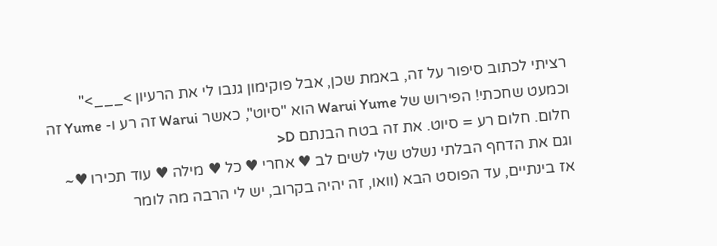רציתי לכתוב סיפור על זה, באמת שכן, אבל פוקימון גנבו לי את הרעיון >___>"
וכמעט שחכתי! הפירוש של Warui Yume הוא "סיוט", כאשר Warui זה רע ו- Yume זה חלום. חלום רע = סיוט. את זה בטח הבנתם D<
וגם את הדחף הבלתי נשלט שלי לשים לב ♥ אחרי ♥ כל ♥ מילה ♥ עוד תכירו ♥~
אז בינתיים, עד הפוסט הבא (וואו, זה יהיה בקרוב, יש לי הרבה מה לומר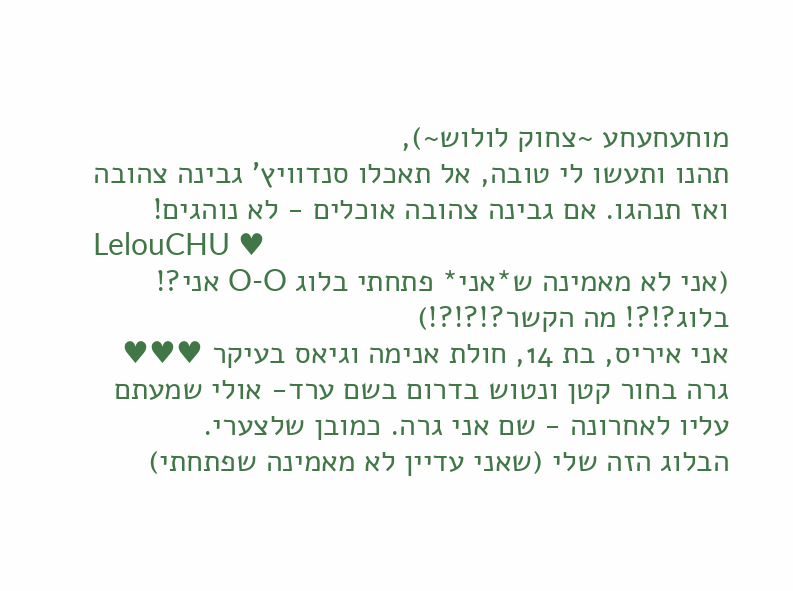מוחעחעחע ~צחוק לולוש~),
תהנו ותעשו לי טובה, אל תאכלו סנדוויץ' גבינה צהובה ואז תנהגו. אם גבינה צהובה אוכלים - לא נוהגים!
LelouCHU ♥
(אני לא מאמינה ש*אני* פתחתי בלוג O-O אני?! בלוג?!?! מה הקשר?!?!?!)
אני איריס, בת 14, חולת אנימה וגיאס בעיקר ♥♥♥
גרה בחור קטן ונטוש בדרום בשם ערד- אולי שמעתם עליו לאחרונה - שם אני גרה. כמובן שלצערי.
הבלוג הזה שלי (שאני עדיין לא מאמינה שפתחתי)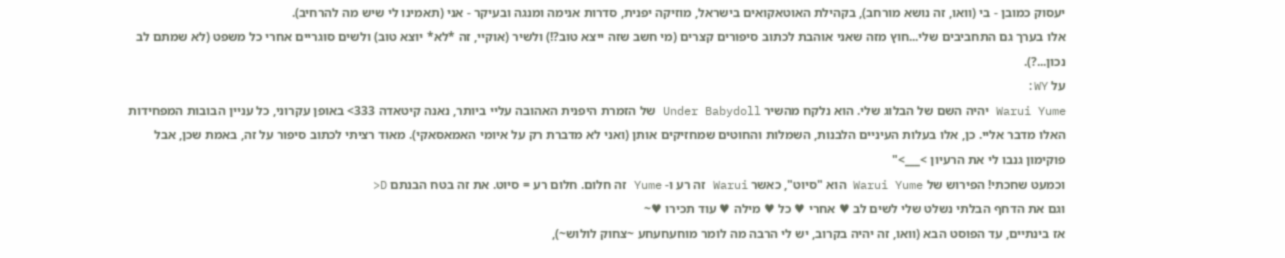יעסוק כמובן - בי (וואו, זה נושא מורחב), בקהילת האוטאקואים בישראל, מוזיקה יפנית, סדרות אנימה ומנגה ובעיקר - אני (תאמינו לי שיש מה להרחיב).
אלו בערך גם התחביבים שלי...חוץ מזה שאני אוהבת לכתוב סיפורים קצרים (מי חשב שזה ייצא טוב?!) ולשיר (אוקיי, זה *לא* יוצא טוב) ולשים סוגריים אחרי כל משפט (לא שמתם לב נכון...?).
על WY:
Warui Yume יהיה השם של הבלוג שלי. הוא נלקח מהשיר Under Babydoll של הזמרת היפנית האהובה עליי ביותר, נאנה קיטאדה 333> באופן עקרוני, כל עניין הבובות המפחידות האלו מדבר אליי. כן, אלו בעלות העיניים הלבנות, השמלות והחוטים שמחזיקים אותן (ואני לא מדברת רק על איומי האמאסאקי). מאוד רציתי לכתוב סיפור על זה, באמת שכן, אבל פוקימון גנבו לי את הרעיון >___>"
וכמעט שחכתי! הפירוש של Warui Yume הוא "סיוט", כאשר Warui זה רע ו- Yume זה חלום. חלום רע = סיוט. את זה בטח הבנתם D<
וגם את הדחף הבלתי נשלט שלי לשים לב ♥ אחרי ♥ כל ♥ מילה ♥ עוד תכירו ♥~
אז בינתיים, עד הפוסט הבא (וואו, זה יהיה בקרוב, יש לי הרבה מה לומר מוחעחעחע ~צחוק לולוש~),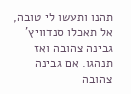תהנו ותעשו לי טובה, אל תאכלו סנדוויץ' גבינה צהובה ואז תנהגו. אם גבינה צהובה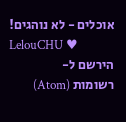אוכלים - לא נוהגים!
LelouCHU ♥
הירשם ל-
רשומות (Atom)